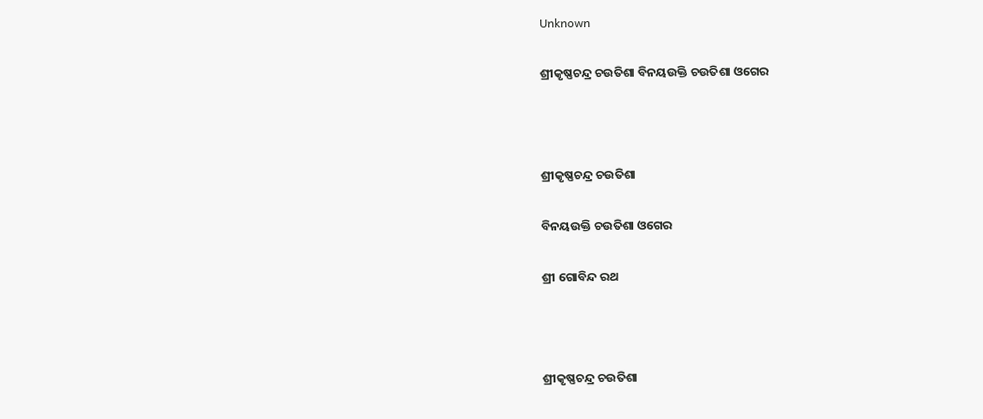Unknown

ଶ୍ରୀକୃଷ୍ଣଚନ୍ଦ୍ର ଚଉତିଶା ବିନୟଉକ୍ତି ଚଉତିଶା ଓଗେର



ଶ୍ରୀକୃଷ୍ଣଚନ୍ଦ୍ର ଚଉତିଶା

ବିନୟଉକ୍ତି ଚଉତିଶା ଓଗେର

ଶ୍ରୀ ଗୋବିନ୍ଦ ରଥ



ଶ୍ରୀକୃଷ୍ଣଚନ୍ଦ୍ର ଚଉତିଶା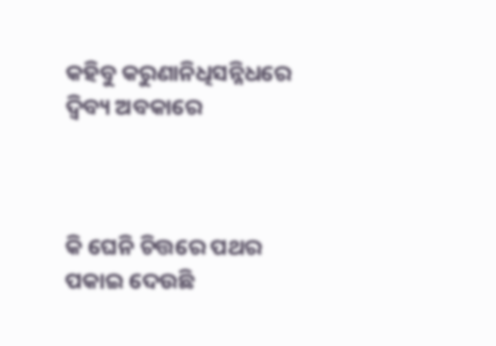କହିବୁ କରୁଣାନିଧିସନ୍ନିଧରେ ଦ୍ୱିବ୍ୟ ଅବକାରେ



କି ଘେନି ଚିତ୍ତରେ ପଥର ପକାଇ ଦେଉଛି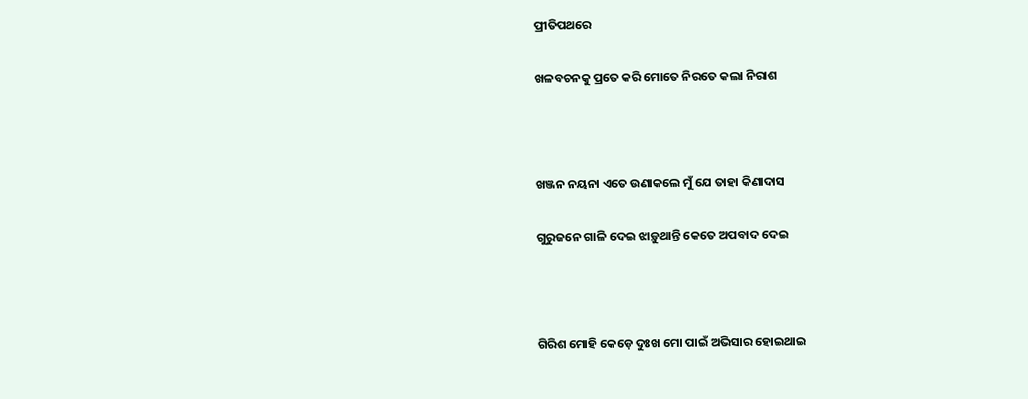ପ୍ରୀତିପଥରେ

ଖଳବଚନକୁ ପ୍ରତେ କରି ମୋତେ ନିରତେ କଲା ନିରାଶ



ଖଞ୍ଜନ ନୟନା ଏତେ ଉଣାକଲେ ମୁଁ ଯେ ତାହା କିଣାଦାସ

ଗୁରୁଜନେ ଗାଳି ଦେଇ ଝାଡ଼ୁଥାନ୍ତି କେତେ ଅପବାଦ ଦେଇ



ଗିରିଶ ମୋହି କେଡ଼େ ଦୁଃଖ ମୋ ପାଇଁ ଅଭିସାର ହୋଇଥାଇ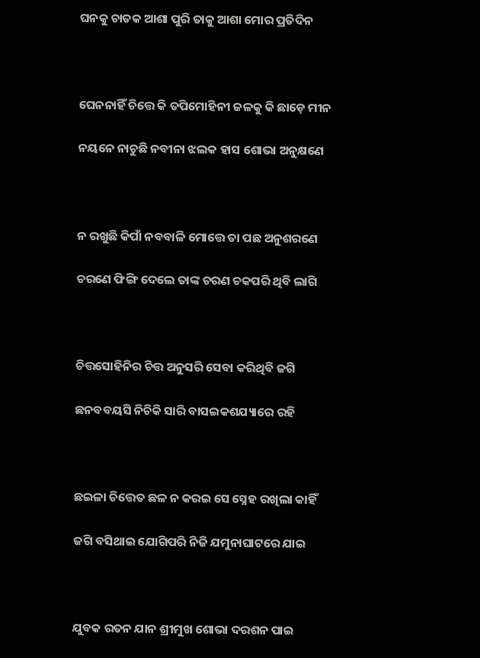ଘନକୁ ଚାତକ ଆଶା ପୁରି ତାକୁ ଆଶା ମୋର ପ୍ରତିଦିନ



ଘେନନାହିଁ ଚିତ୍ତେ କି ତପିମୋହିନୀ ଜଳକୁ କି ଛାଡ଼େ ମୀନ

ନୟନେ ନାଚୁଛି ନବୀନା ଝଲକ ହାସ ଶୋଭା ଅନୁକ୍ଷଣେ



ନ ରଖୁଛି କିପାଁ ନବବାଳି ମୋତ୍ତେ ତା ପଛ ଅନୁଶରଣେ

ଚରଣେ ଫିଙ୍ଗି ଦେଲେ ତାଙ୍କ ଚରଣ ଚକପରି ଥିବି ଲାଗି



ଚିତ୍ତସୋହିନିର ଚିତ୍ତ ଅନୁସରି ସେବା କରିଥିବି ଜଗି

ଛନବବୟସି ନିଚିକି ସାରି ବାସଇକଶଯ୍ୟାରେ ରହି



ଛଇଳା ଚିତ୍ତେତ ଛଳ ନ କରଇ ସେ ସ୍ନେହ ରଖିଲା କାହିଁ

ଜଗି ବସିଥାଇ ଯୋଗିପରି ନିଜି ଯମୁନାଘାଟରେ ଯାଇ



ଯୁବକ ରତନ ଯାନ ଶ୍ରୀମୁଖ ଶୋଭା ଦରଶନ ପାଇ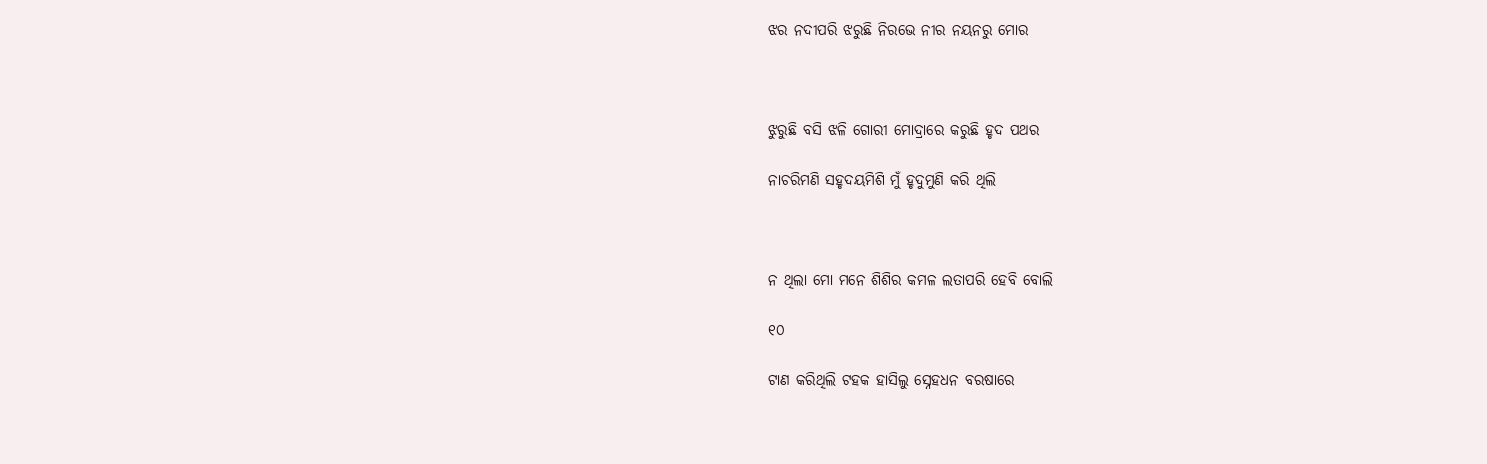ଝର ନଦୀପରି ଝରୁଛି ନିରଭେ ନୀର ନୟନରୁ ମୋର



ଝୁରୁଛି ବସି ଝଳି ଗୋରୀ ମୋଦ୍ରାରେ କରୁଛି ହୃଦ ପଥର

ନାଚରିମଣି ସହୃଦୟମିଶି ମୁଁ ହୃଦୁମୁଣି କରି ଥିଲି



ନ ଥିଲା ମୋ ମନେ ଶିଶିର କମଳ ଲତାପରି ହେବି ବୋଲି

୧୦

ଟାଣ କରିଥିଲି ଟହକ ହାସିଲୁ ସ୍ନେହଧନ ବରଷାରେ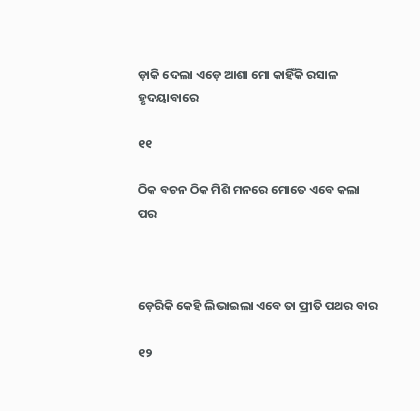ଡ଼ାକି ଦେଲା ଏଡ଼େ ଆଶା ମୋ କାହିଁକି ରସାଳ ହୃଦୟାବାରେ

୧୧

ଠିକ ବଚନ ଠିକ ମିଶି ମନରେ ମୋତେ ଏବେ କଲା ପର



ଡ଼େରିକି କେହି ଲିଭାଇଲା ଏବେ ତା ପ୍ରୀତି ପଥର ବାର

୧୨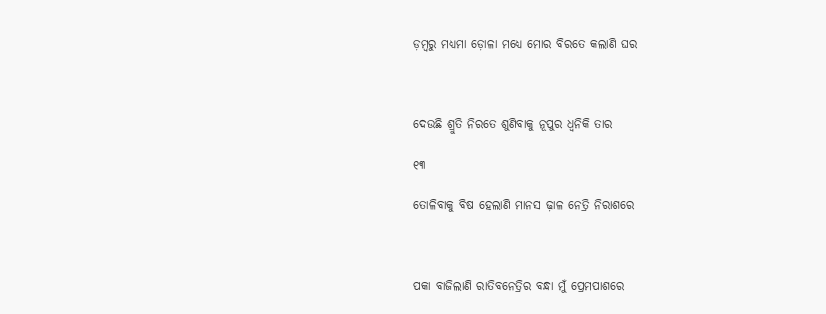ଡ଼ମ୍ବରୁ ମଧ୍ୟମା ଡ଼ୋଳା ମଧ୍ୟେ ମୋର ବିରତେ କଲାଣି ଘର



ଦେଉଛି ଶ୍ରୁତି ନିରତେ ଶୁଣିବାକୁ ନୂପୁର ଧ୍ୱନିକି ତାର

୧୩

ତୋଳିବାକୁ ବିଷ ହେଲାଣି ମାନସ ଢ଼ାଳ ନେତ୍ରି ନିରାଶରେ



ପକା ବାଜିଲାଣି ରାତିବନେତ୍ରିର ବନ୍ଧା ମୁଁ ପ୍ରେମପାଶରେ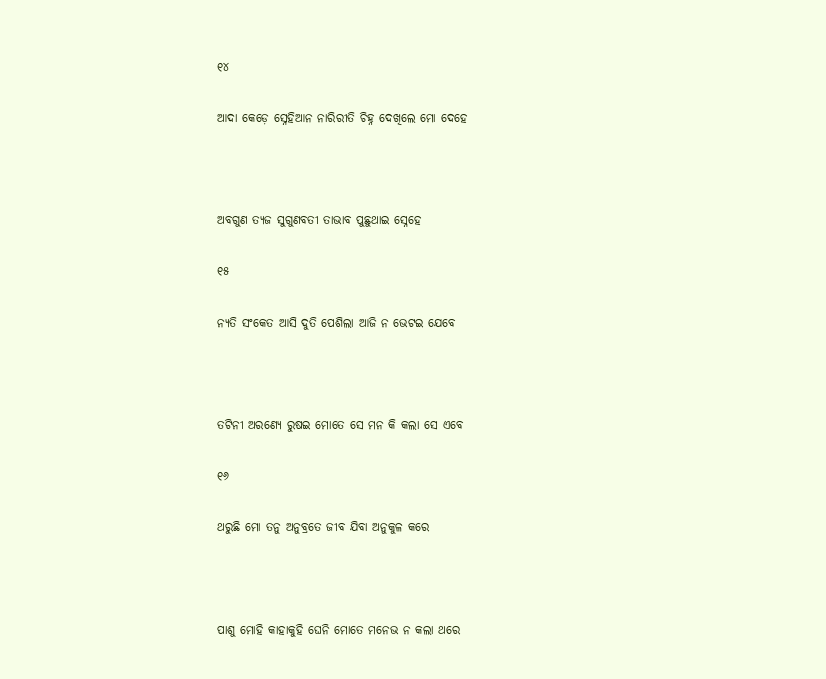୧୪

ଆଦା କେଡ଼େ ସ୍ନେହିଆନ ନାରିରୀତି ଚିହ୍ନ ଦେଖିଲେ ମୋ ଦେହେ



ଅବଗୁଣ ତ୍ୟଜ ସୁଗୁଣବତୀ ତାଭାବ ପୁଛୁଥାଇ ସ୍ନେହେ

୧୫

ନ୍ୟତି ସଂକେତ ଆସି ଦୁତି ପେଶିଲା ଆଜି ନ ଭେଟଇ ଯେବେ



ତଟିନୀ ଅରଣ୍ୟେ ରୁଷଇ ମୋତେ ସେ ମନ କି କଲା ସେ ଏବେ

୧୬

ଥରୁଛି ମୋ ତନୁ ଅନୁବ୍ରତେ ଜୀବ ଯିବା ଅନୁକୁଳ କରେ



ପାଶୁ ମୋହି କାହାକୁହି ଘେନି ମୋତେ ମନେଭ ନ କଲା ଥରେ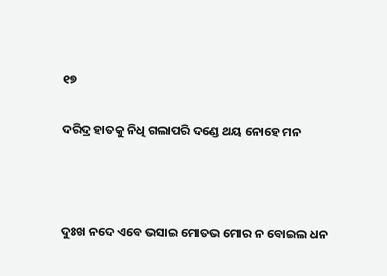୧୭

ଦରିଦ୍ର ହାତକୁ ନିଧି ଗଲାପରି ଦଣ୍ଡେ ଥୟ ନୋହେ ମନ



ଦୁଃଖ ନଦେ ଏବେ ଭସାଇ ମୋତଭ ମୋର ନ ବୋଇଲ ଧନ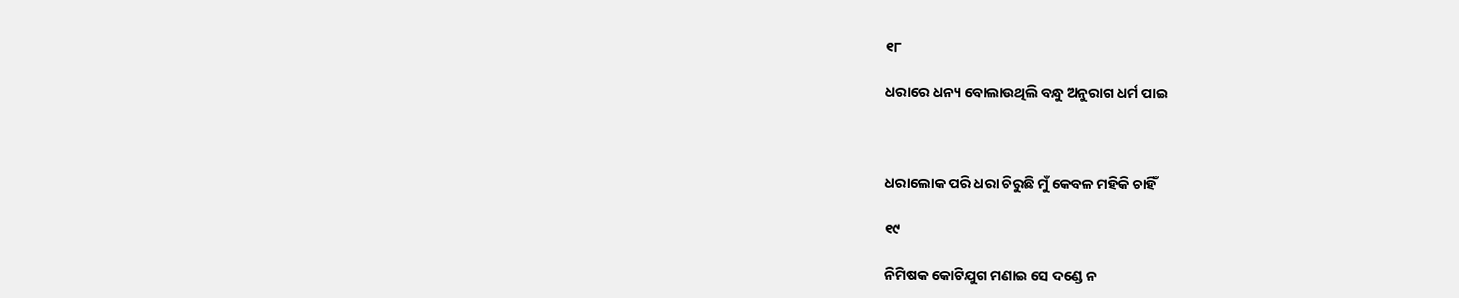୧୮

ଧରାରେ ଧନ୍ୟ ବୋଲାଉଥିଲି ବନ୍ଧୁ ଅନୁରାଗ ଧର୍ମ ପାଇ



ଧରାଲୋକ ପରି ଧରା ଚିରୁଛି ମୁଁ କେବଳ ମହିକି ଚାହିଁ

୧୯

ନିମିଷକ କୋଟିଯୁଗ ମଣାଇ ସେ ଦଣ୍ଡେ ନ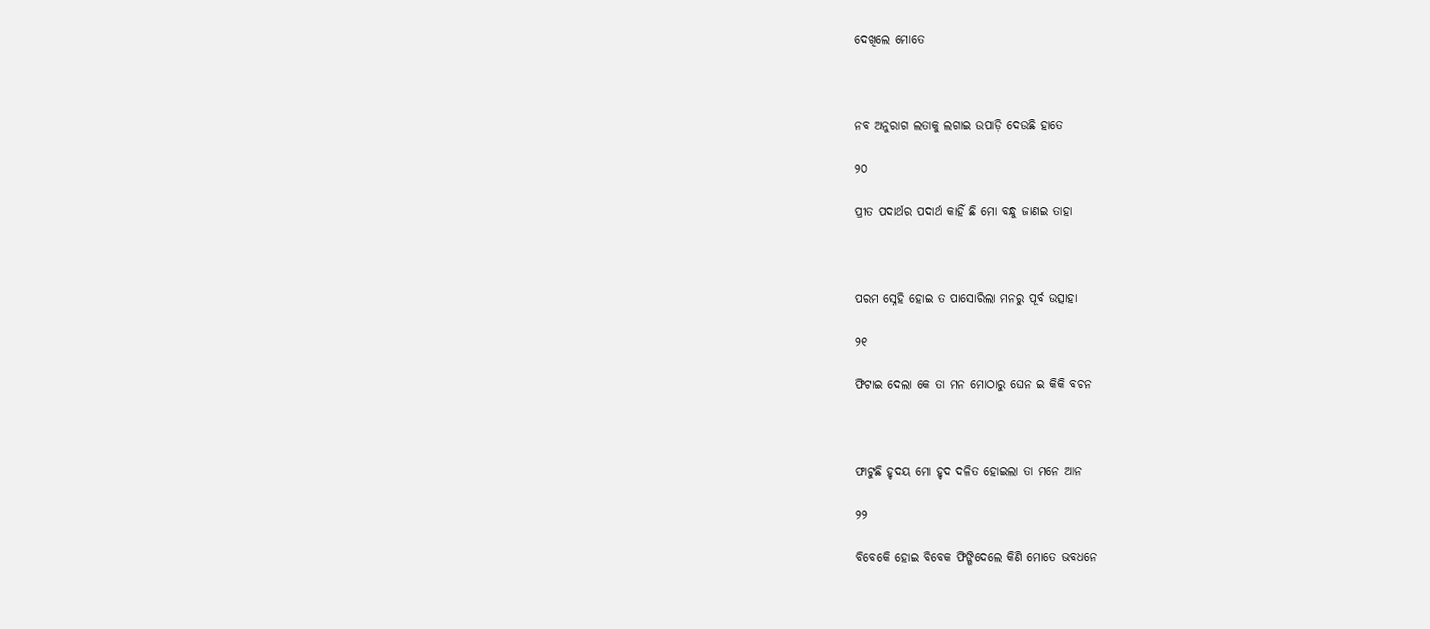ଦେଖିଲେ ମୋତେ



ନବ ଅନୁରାଗ ଲତାକୁ ଲଗାଇ ଉପାଡ଼ି ଦେଉଛି ହାତେ

୨୦

ପ୍ରୀତ ପଦାର୍ଥର ପଦାର୍ଥ କାହିଁ ଛି ମୋ ବନ୍ଧୁ ଜାଣଇ ତାହା



ପରମ ସ୍ନେହି ହୋଇ ତ ପାସୋରିଲା ମନରୁ ପୂର୍ବ ଉତ୍ସାହା

୨୧

ଫିଟାଇ ଦେଲା କେ ତା ମନ ମୋଠାରୁ ଘେନ ଇ କିକି ବଚନ



ଫାଟୁଛି ହୃଦୟ ମୋ ହୃଦ ଦଳିତ ହୋଇଲା ତା ମନେ ଆନ

୨୨

ବିବେକେି ହୋଇ ବିବେକ ଫିଙ୍ଗିଦେଲେ କିଣି ମୋତେ ଭବଧନେ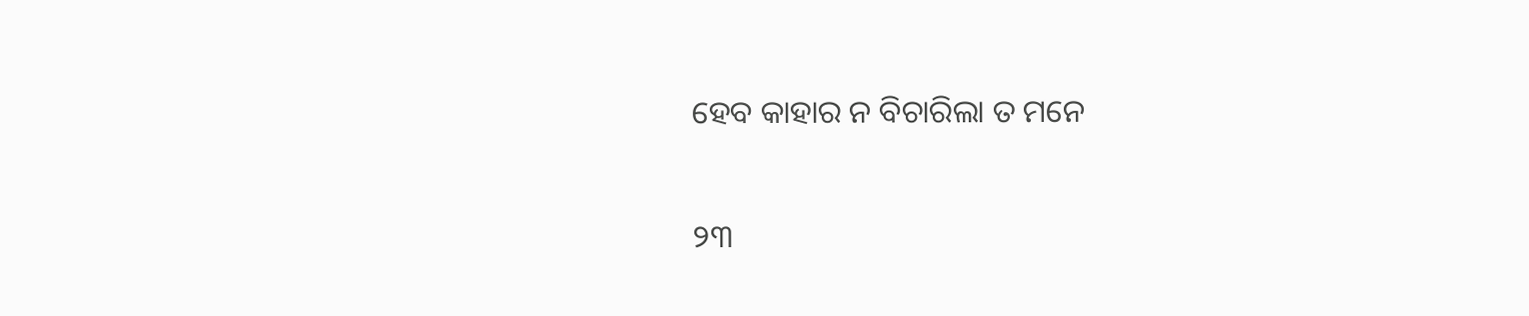ହେବ କାହାର ନ ବିଚାରିଲା ତ ମନେ

୨୩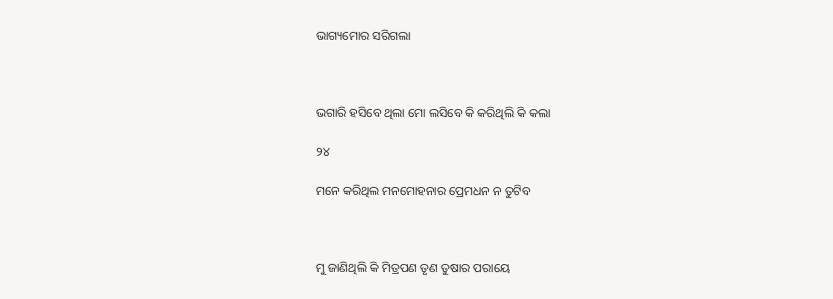ଭାଗ୍ୟମୋର ସରିଗଲା



ଭଗାରି ହସିବେ ଥିଲା ମୋ ଲସିବେ କି କରିଥିଲି କି କଲା

୨୪

ମନେ କରିଥିଲ ମନମୋହନାର ପ୍ରେମଧନ ନ ତୁଟିବ



ମୁ ଜାଣିଥିଲି କି ମିତ୍ରପଣ ତୃଣ ତୁଷାର ପରାୟେ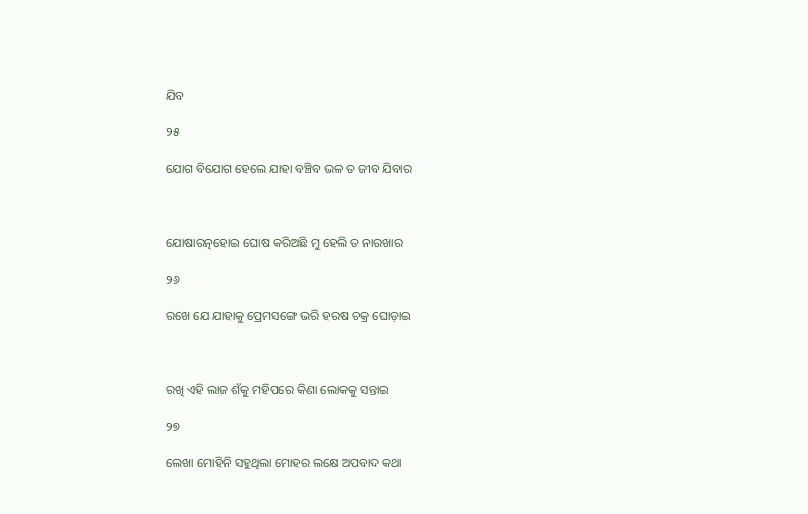ଯିବ

୨୫

ଯୋଗ ବିଯୋଗ ହେଲେ ଯାହା ବଞ୍ଚିବ ଭଳ ତ ଜୀବ ଯିବାର



ଯୋଷାରତ୍ନହୋଇ ଘୋଷ କରିଅଛି ମୁ ହେଲି ତ ନାରଖାର

୨୬

ରଖେ ଯେ ଯାହାକୁ ପ୍ରେମସଙ୍ଗେ ଭରି ହରଷ ଚକ୍ର ଘୋଡ଼ାଇ



ରଖି ଏହି ଲାଜ ଶଁକୁ ମହିପରେ କିଣା ଲୋକକୁ ସନ୍ତାଇ

୨୭

ଲେଖା ମୋହିନି ସହୁଥିଲା ମୋହର ଲକ୍ଷେ ଅପବାଦ କଥା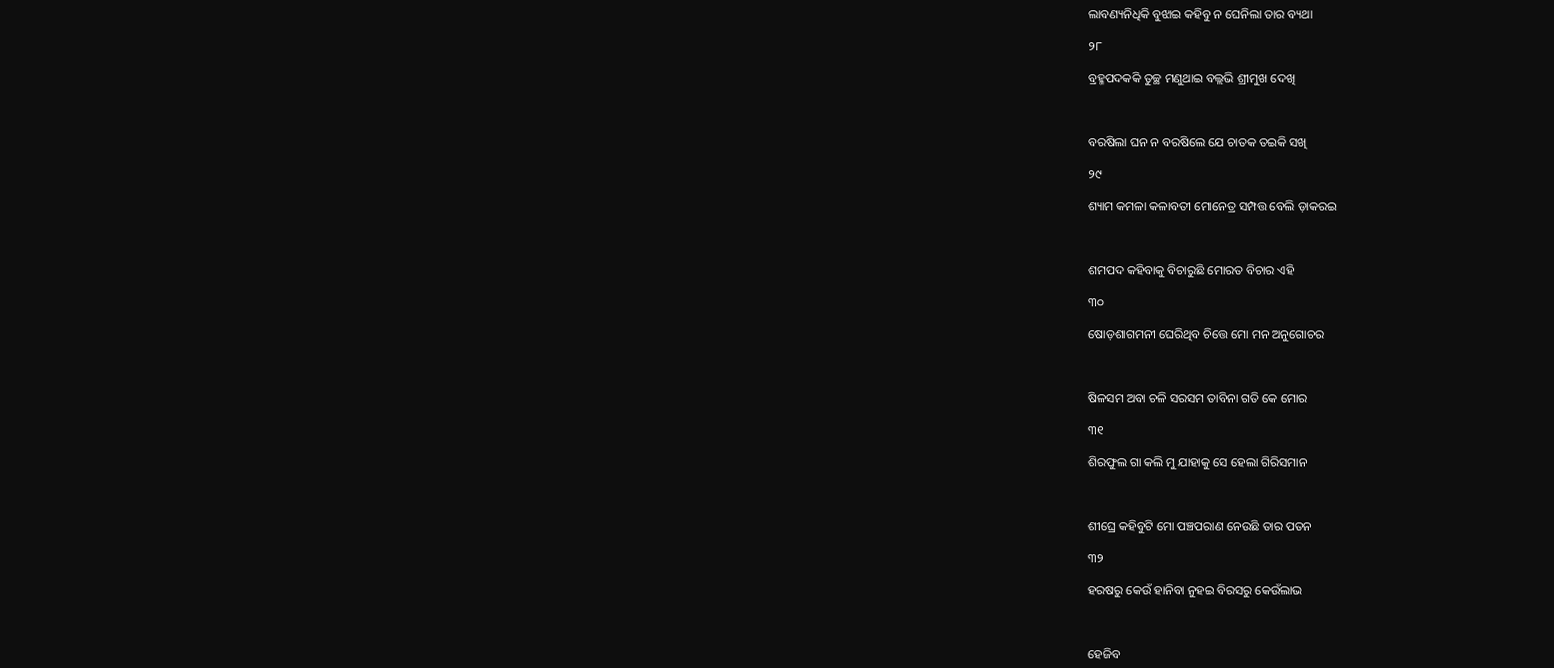ଲାବଣ୍ୟନିଧିକି ବୁଝାଇ କହିବୁ ନ ଘେନିଲା ତାର ବ୍ୟଥା

୨୮

ବ୍ରହ୍ମପଦକକି ତୁଚ୍ଛ ମଣୁଥାଇ ବଲ୍ଲଭି ଶ୍ରୀମୁଖ ଦେଖି



ବରଷିଲା ଘନ ନ ବରଷିଲେ ଯେ ଚାତକ ତଇକି ସଖି

୨୯

ଶ୍ୟାମ କମଳା କଳାବତୀ ମୋନେତ୍ର ସମ୍ପତ୍ତ ବେଲି ଡ଼ାକରଇ



ଶମପଦ କହିବାକୁ ବିଚାରୁଛି ମୋରତ ବିଚାର ଏହି

୩୦

ଷୋଡ଼ଶାଗମନୀ ଘେରିଥିବ ଚିତ୍ତେ ମୋ ମନ ଅନୁଗୋଚର



ଷିଳସମ ଅବା ଚଳି ସରସମ ତାବିନା ଗତି କେ ମୋର

୩୧

ଶିରଫୁଲ ଗା କଲି ମୁ ଯାହାକୁ ସେ ହେଲା ଗିରିସମାନ



ଶୀଘ୍ରେ କହିବୁଟି ମୋ ପଞ୍ଚପରାଣ ନେଉଛି ତାର ପତନ

୩୨

ହରଷରୁ କେଉଁ ହାନିବା ନୁହଇ ବିରସରୁ କେଉଁଲାଭ



ହେଜିବ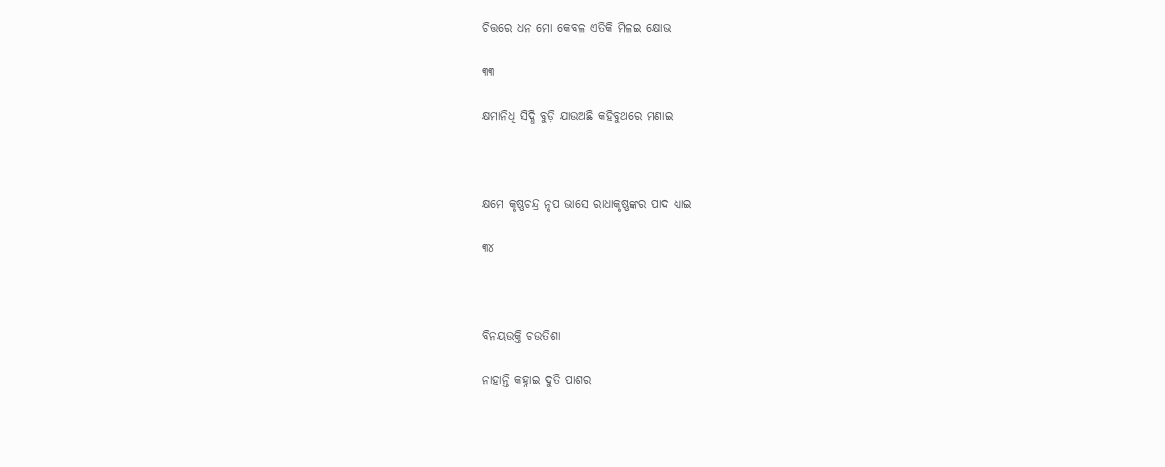ଚିତ୍ତରେ ଧନ ମୋ କେବଳ ଏତିକି ମିଳଇ କ୍ଷୋଭ

୩୩

କ୍ଷମାନିଧି ସିଦ୍ଧି ବୁଡ଼ି ଯାଉଅଛି କହିବୁଥରେ ମଣାଇ



କ୍ଷମେ କୃଷ୍ଣଚନ୍ଦ୍ର ନୃପ ଭାସେ ରାଧାକୃଷ୍ଣଙ୍କର ପାଦ ଧ୍ୟାଇ

୩୪



ବିନୟଉକ୍ତି ଚଉତିଶା

ନାହାନ୍ତି କହ୍ନାଇ ଦୁତି ପାଶର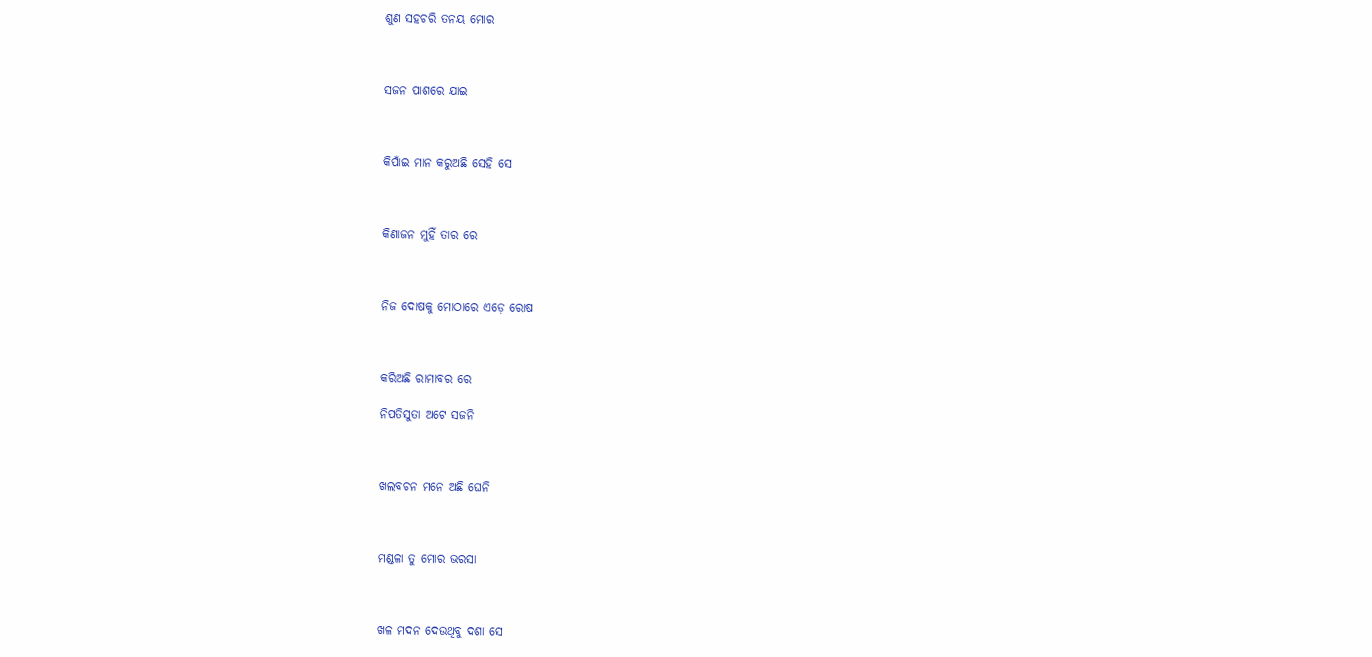ଶୁଣ ସହଚରି ତନୟ ମୋର



ସଜନ ପାଶରେ ଯାଇ



କିପାଁଇ ମାନ କରୁଅଛି ସେହି ସେ



କିଣାଜନ ମୁହିଁ ତାର ରେ



ନିଜ ଦୋଷକୁ ମୋଠାରେ ଏଡ଼େ ରୋଷ



କରିଅଛି ରାମାବର ରେ

ନିପତିସୁତା ଅଟେ ସଜନି



ଖଲବଚନ ମନେ ଅଛି ଘେନି



ମଣ୍ଡଳା ତୁ ମୋର ଭରସା



ଖଳ ମଦନ ଦେଉଥିବୁ ଦଶା ସେ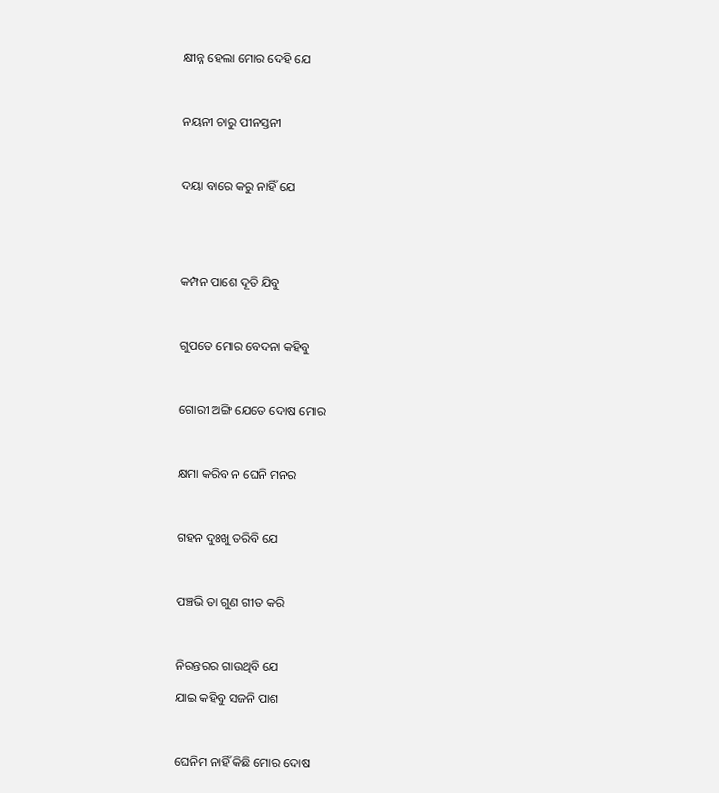କ୍ଷୀନ୍ନ ହେଲା ମୋର ଦେହି ଯେ



ନୟନୀ ଚାରୁ ପୀନସ୍ତନୀ



ଦୟା ବାରେ କରୁ ନାହିଁ ଯେ





କମ୍ପନ ପାଶେ ଦୂତି ଯିବୁ



ଗୁପତେ ମୋର ବେଦନା କହିବୁ



ଗୋରୀ ଅଙ୍ଗି ଯେତେ ଦୋଷ ମୋର



କ୍ଷମା କରିବ ନ ଘେନି ମନର



ଗହନ ଦୁଃଖୁ ତରିବି ଯେ



ପଞ୍ଚଭି ତା ଗୁଣ ଗୀତ କରି



ନିରନ୍ତରର ଗାଉଥିବି ଯେ

ଯାଇ କହିବୁ ସଜନି ପାଶ



ଘେନିମ ନାହିଁ କିଛି ମୋର ଦୋଷ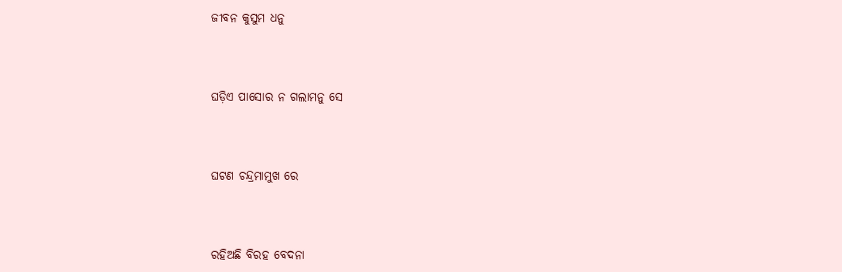ଜୀବନ କୁସୁମ ଧନୁ



ଘଡ଼ିଏ ପାସୋର ନ ଗଲାମନୁ ସେ



ଘଟଣ ଚନ୍ଦ୍ରମାମୁଖ ରେ



ରହିଅଛି ବିରହ ବେଦନା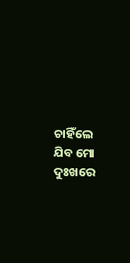ଚାହିଁଲେ ଯିବ ମୋ ଦୁଃଖରେ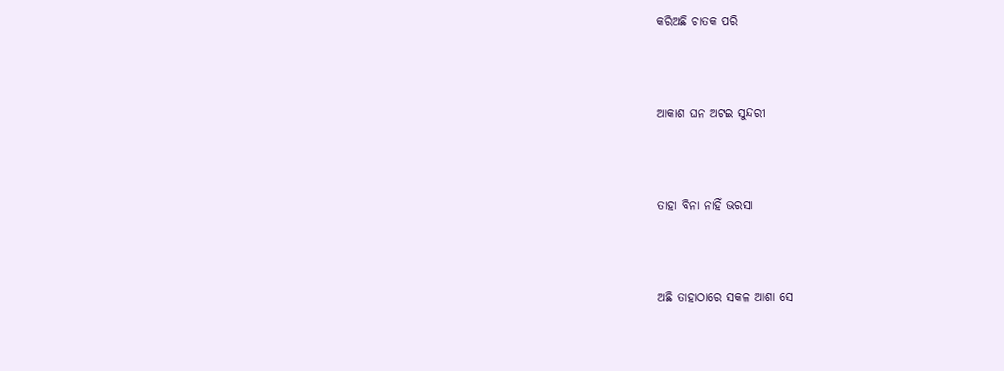କରିଅଛି ଚାତକ ପରି



ଆକାଶ ଘନ ଅଟଇ ସୁନ୍ଦରୀ



ତାହା ବିନା ନାହିଁ ଭରସା



ଅଛି ତାହାଠାରେ ସକଳ ଆଶା ସେ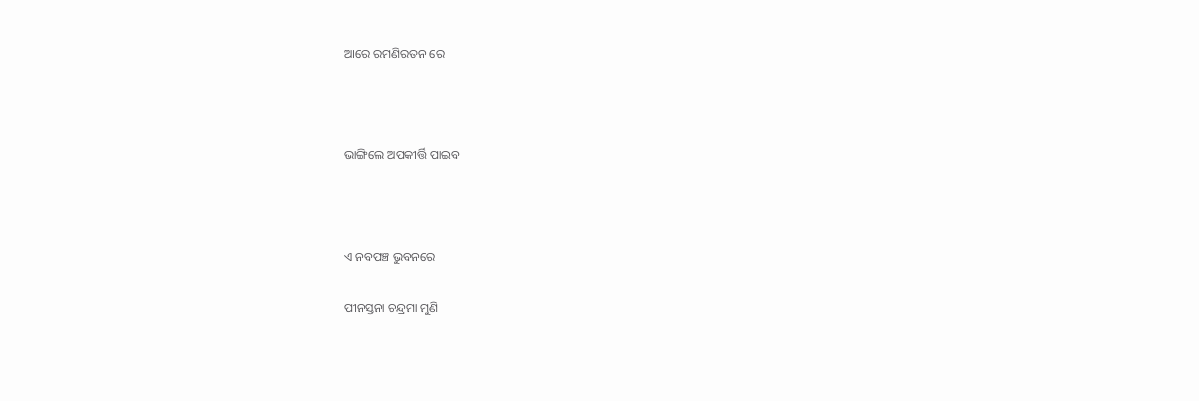ଆରେ ରମଣିରତନ ରେ



ଭାଙ୍ଗିଲେ ଅପକୀର୍ତ୍ତି ପାଇବ



ଏ ନବପଞ୍ଚ ଭୁବନରେ

ପୀନସ୍ତନା ଚନ୍ଦ୍ରମା ମୁଣି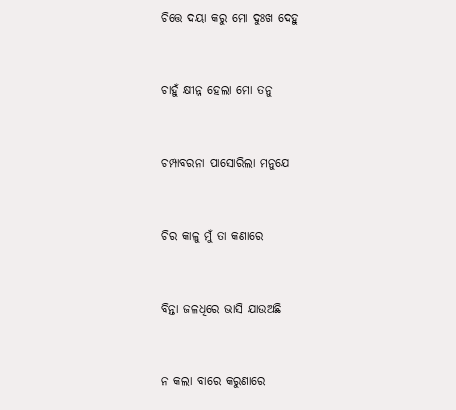ଚିତ୍ତେ ଦୟା କରୁ ମୋ ଦୁଃଖ ଦେହୁ



ଚାହୁଁ କ୍ଷୀନ୍ନ ହେଲା ମୋ ତନୁ



ଚମ୍ପାବରନା ପାସୋରିଲା ମନୁଯେ



ଚିର କାଳୁ ମୁଁ ତା କଣାରେ



ବିନ୍ତା ଜଳଧିରେ ଭାସି ଯାଉଅଛି



ନ କଲା ବାରେ କରୁଣାରେ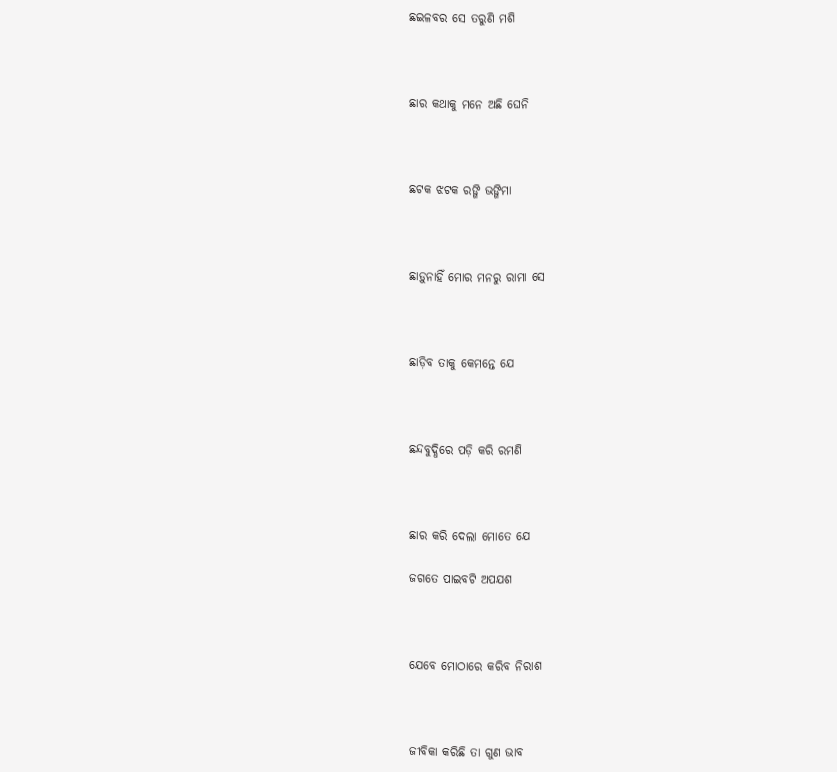ଛଇଳବର ସେ ତରୁଣି ମଶି



ଛାର କଥାକୁ ମନେ ଅଛି ଘେନି



ଛଟକ ଝଟକ ରଙ୍ଗି ଭଙ୍ଗିମା



ଛାଡ଼ୁନାହିଁ ମୋର ମନରୁ ରାମା ସେ



ଛାଡ଼ିବ ତାକୁ କେମନ୍ତେ ଯେ



ଛନ୍ଦବୁଦ୍ଧିରେ ପଡ଼ି କରି ରମଣି



ଛାର କରି ଦେଲା ମୋତେ ଯେ

ଜଗତେ ପାଇବଟି ଅପଯଶ



ଯେବେ ମୋଠାରେ କରିବ ନିରାଶ



ଜୀବିକା କରିଛି ତା ଗୁଣ ଭାବ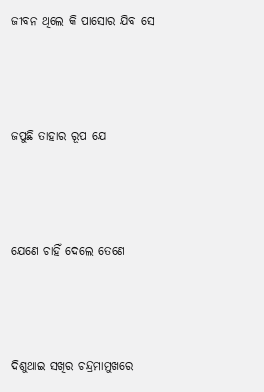ଜୀବନ ଥିଲେ କି ପାସୋର ଯିବ ସେ



ଜପୁଛି ତାହାର ରୂପ ଯେ



ଯେଣେ ଚାହିଁ ଦେଲେ ତେଣେ



ଦିଶୁଥାଇ ସଖିର ଚନ୍ଦ୍ରମାମୁଖରେ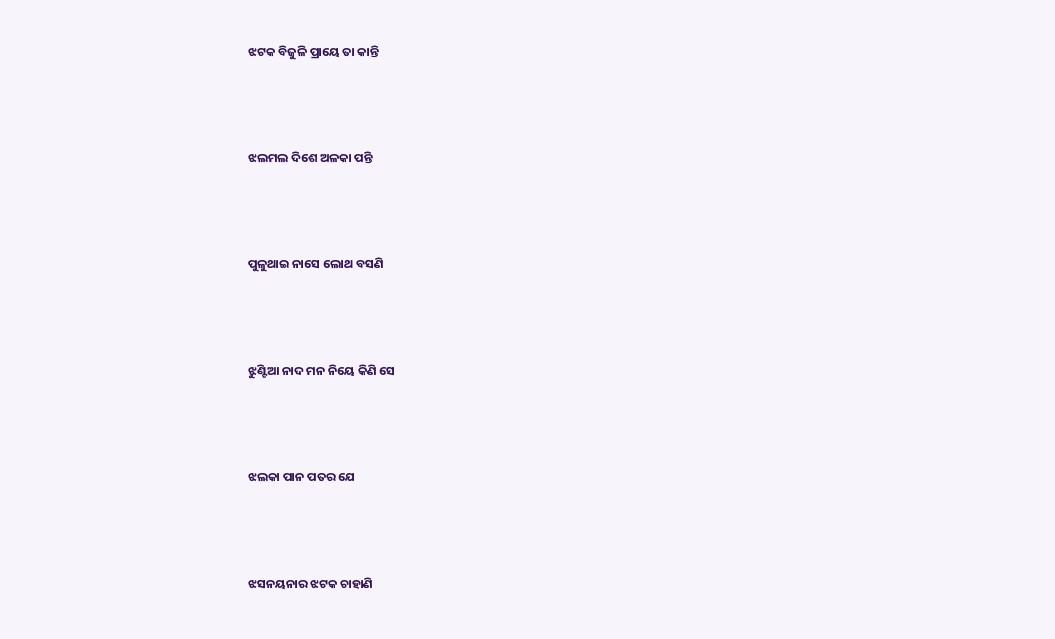ଝଟକ ବିଜୁଳି ପ୍ରାୟେ ତା କାନ୍ତି



ଝଲମଲ ଦିଶେ ଅଳକା ପନ୍ତି



ପୁଳୁଥାଇ ନାସେ ଲୋଥ ବସଣି



ଝୁଣ୍ଟିଆ ନାଦ ମନ ନିୟେ କିଣି ସେ



ଝଲକା ପାନ ପତର ଯେ



ଝସନୟନାର ଝଟକ ଚାହାଣି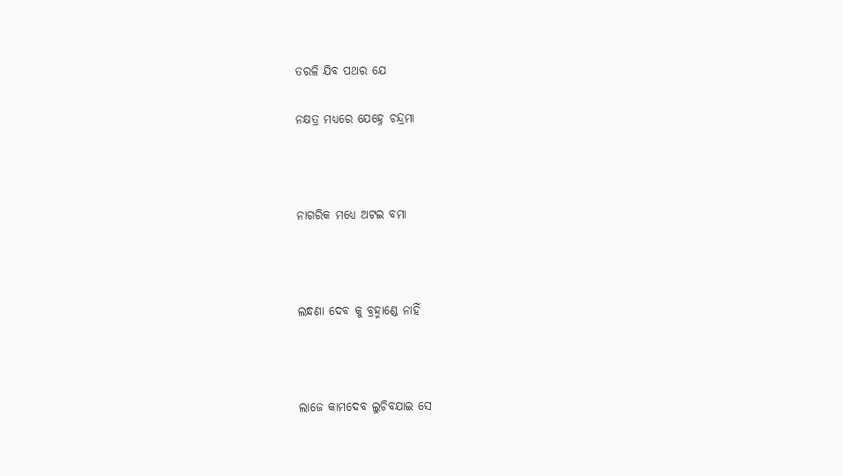ତରଳି ଯିବ ପଥର ଯେ

ନକ୍ଷତ୍ର ମଧ୍ୟରେ ଯେହ୍ନେ ଚନ୍ଦ୍ରମା



ନାଗରିକ ମଧ୍ୟେ ଅଟଇ ବମା



ଲନ୍ଧଣା ଦେବ କୁ ବ୍ରହ୍ମାଣ୍ଡେ ନାହିଁ



ଲାଜେ କାମଦେବ ଲୁଚିବଯାଇ ସେ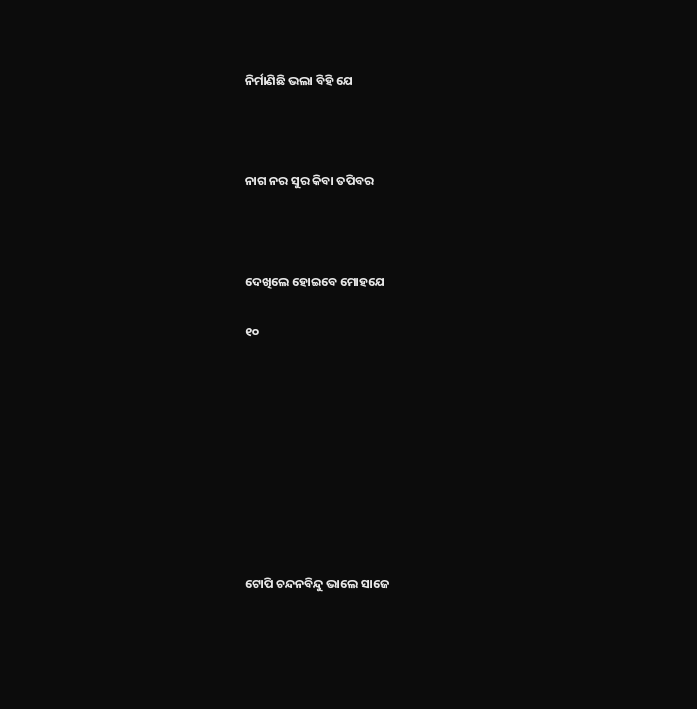ନିର୍ମାଣିଛି ଭଲା ବିହି ଯେ



ନାଗ ନର ସୁର କିବା ତପିବର



ଦେଖିଲେ ହୋଇବେ ମୋହଯେ

୧୦









ଟୋପି ଚନ୍ଦନବିନ୍ଦୁ ଭାଲେ ସାଜେ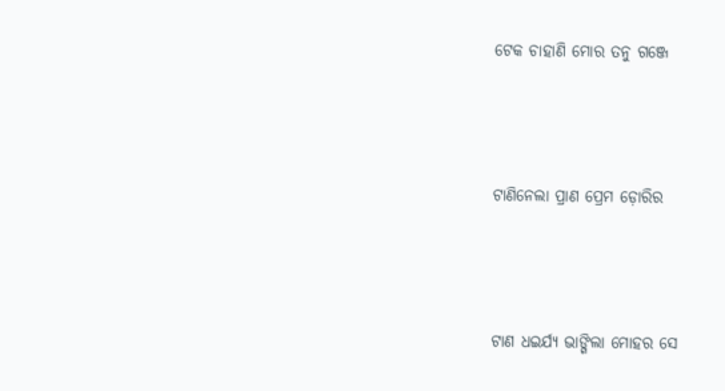ଟେକ ଚାହାଣି ମୋର ତନୁ ଗଞ୍ଜେ



ଟାଣିନେଲା ପ୍ରାଣ ପ୍ରେମ ଡ଼ୋରିର



ଟାଣ ଧଇର୍ଯ୍ୟ ଭାଙ୍ଗିଲା ମୋହର ସେ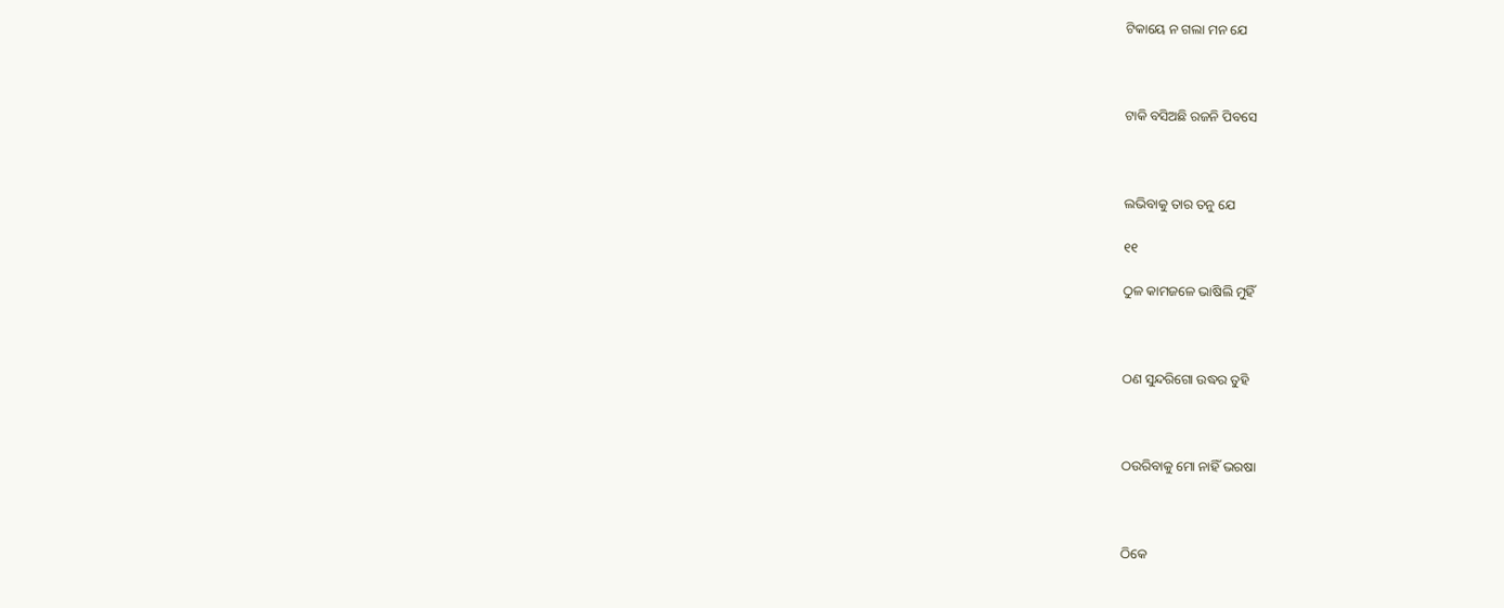ଟିକାୟେ ନ ଗଲା ମନ ଯେ



ଟାକି ବସିଅଛି ରଜନି ପିବସେ



ଲଭିବାକୁ ତାର ତନୁ ଯେ

୧୧

ଠୁଳ କାମଜଳେ ଭାଷିଲି ମୁହିଁ



ଠଣ ସୁନ୍ଦରିଗୋ ଉଦ୍ଧର ତୁହି



ଠଉରିବାକୁ ମୋ ନାହିଁ ଭରଷା



ଠିକେ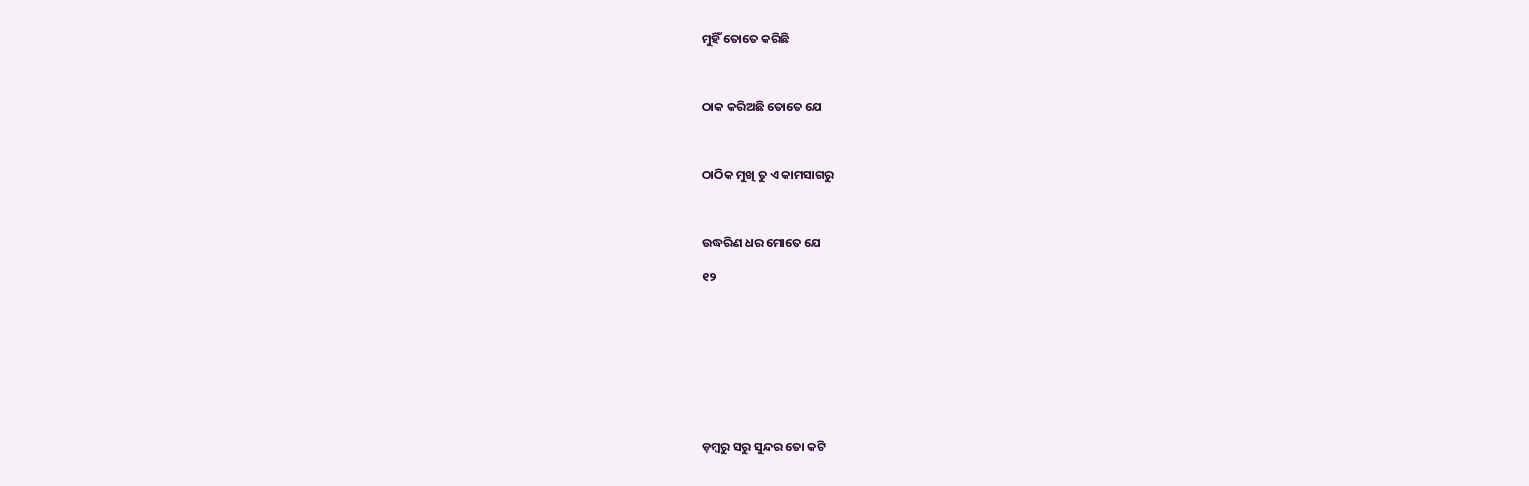ମୁହିଁ ତୋତେ କରିଛି



ଠାକ କରିଅଛି ତୋତେ ଯେ



ଠାଠିକ ମୁଖି ତୁ ଏ କାମସାଗରୁ



ଉଦ୍ଧରିଣ ଧର ମୋତେ ଯେ

୧୨









ଡ଼ମ୍ବରୁ ସରୁ ସୁନ୍ଦର ତୋ କଟି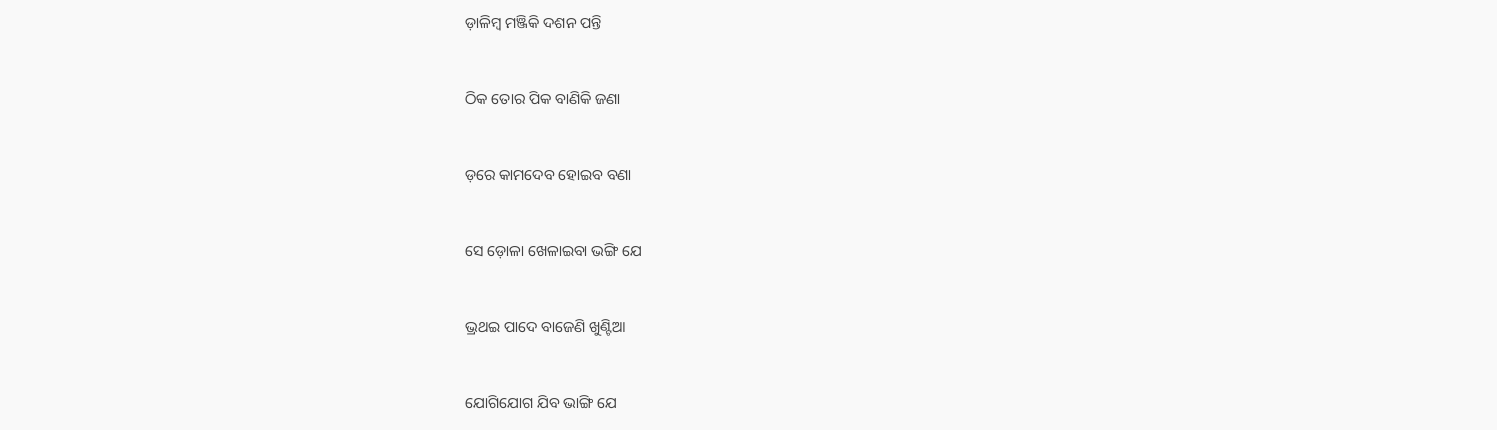ଡ଼ାଳିମ୍ବ ମଞ୍ଜିକି ଦଶନ ପନ୍ତି



ଠିକ ତୋର ପିକ ବାଣିକି ଜଣା



ଡ଼ରେ କାମଦେବ ହୋଇବ ବଣା



ସେ ଡ଼ୋଳା ଖେଳାଇବା ଭଙ୍ଗି ଯେ



ଭ୍ରଥଇ ପାଦେ ବାଜେଣି ଖୁଣ୍ଟିଆ



ଯୋଗିଯୋଗ ଯିବ ଭାଙ୍ଗି ଯେ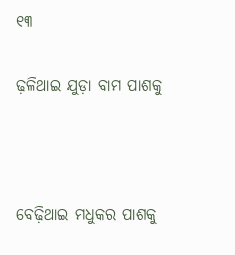୧୩

ଢ଼ଳିଥାଇ ଯୁଡ଼ା ବାମ ପାଶକୁ



ବେଢ଼ିଥାଇ ମଧୁକର ପାଶକୁ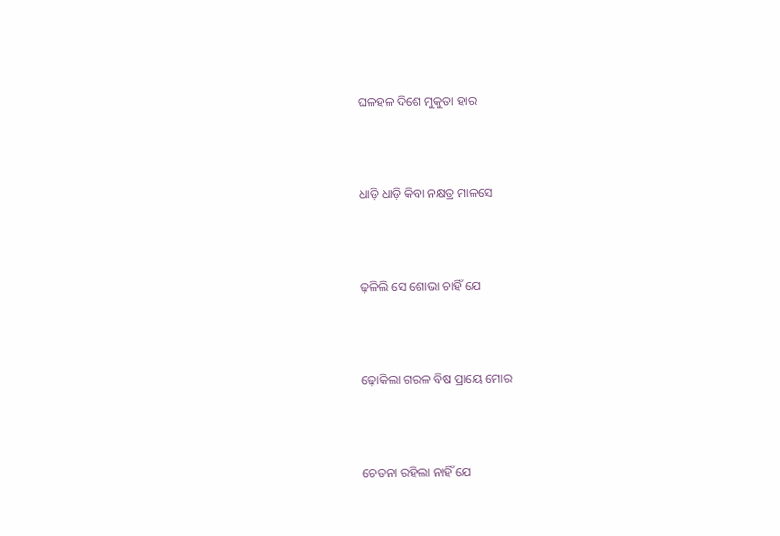ଘଳହଳ ଦିଶେ ମୁକୁତା ହାର



ଧାଡ଼ି ଧାଡ଼ି କିବା ନକ୍ଷତ୍ର ମାଳସେ



ଢ଼ଳିଲି ସେ ଶୋଭା ଚାହିଁ ଯେ



ଢ଼ୋକିଲା ଗରଳ ବିଷ ପ୍ରାୟେ ମୋର



ଚେତନା ରହିଲା ନାହିଁ ଯେ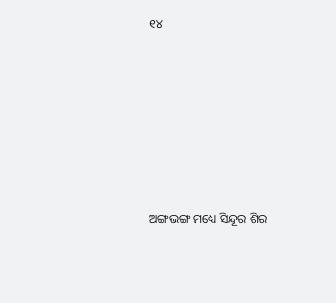୧୪









ଅଙ୍ଗଭଙ୍ଗ ମଧ୍ୟେ ସିନ୍ଦୂର ଶିର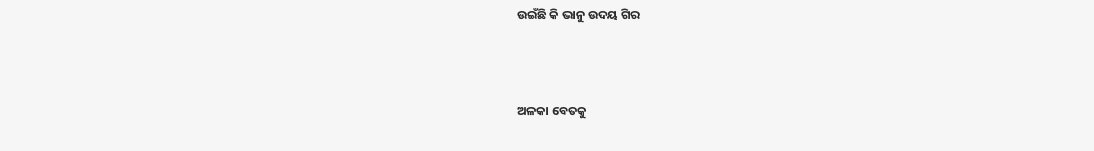ଉଇଁଛି କି ଭାନୁ ଉଦୟ ଗିର



ଅଳକା ବେତକୁ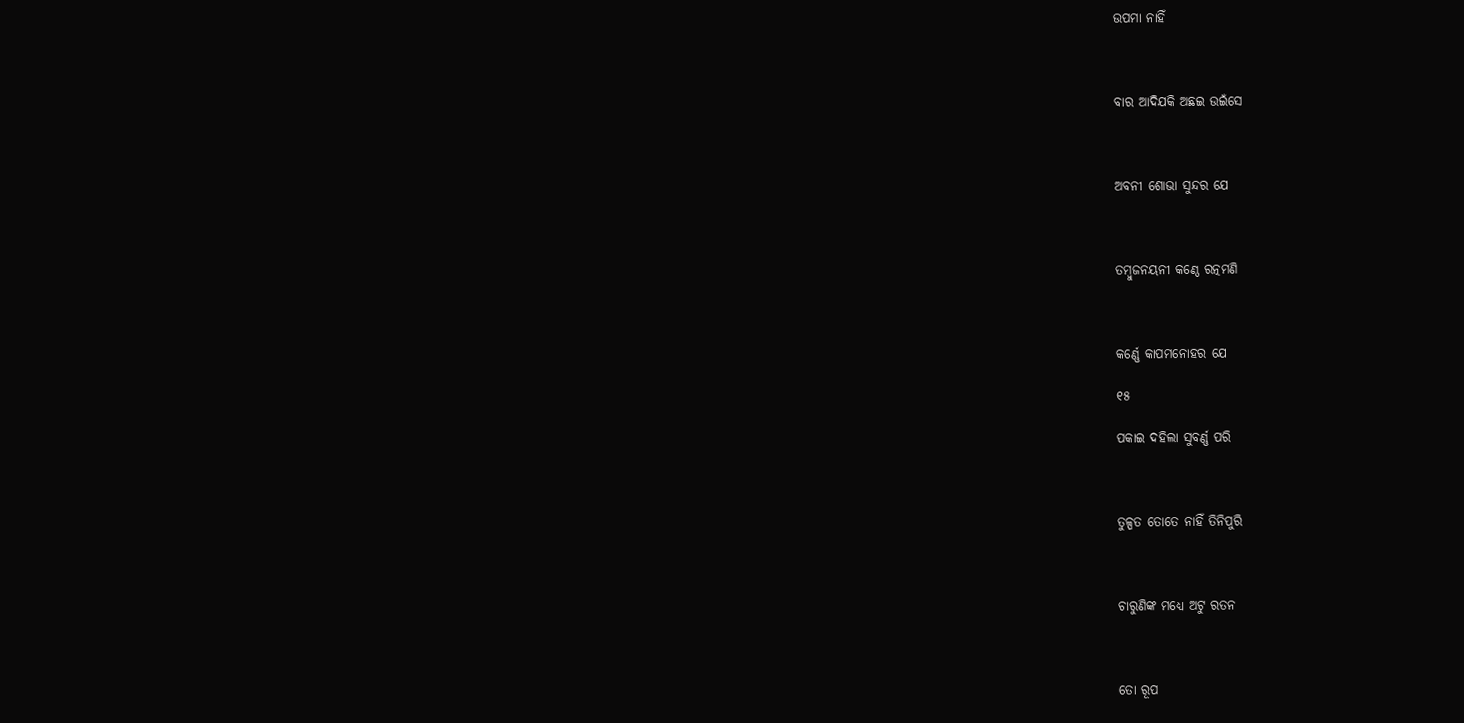ଉପମା ନାହିଁ



ବାର ଆଦିଯକି ଅଛଇ ଉଇଁସେ



ଅବନୀ ଶୋଭା ସୁନ୍ଦର ଯେ



ତମ୍ବୁଜନୟନୀ କଣ୍ଠେ ରତ୍ନମଣି



କର୍ଣ୍ଣେ କାପମନୋହର ଯେ

୧୫

ପକାଇ ଦହିଲା ସୁବର୍ଣ୍ଣ ପରି



ତୁଳ୍ପତ ତୋତେ ନାହିଁ ତିନିପୁରି



ଚାରୁଣିଙ୍କ ମଧ୍ୟେ ଅଟୁ ରତନ



ତୋ ରୂପ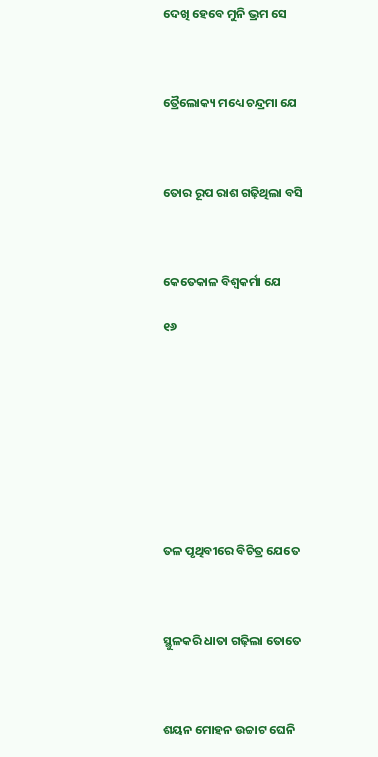ଦେଖି ହେବେ ମୁନି ଭ୍ରମ ସେ



ତ୍ରୈଲୋକ୍ୟ ମଧ୍ୟେ ଚନ୍ଦ୍ରମା ଯେ



ତୋର ରୂପ ରାଶ ଗଢ଼ିଥିଲା ବସି



କେତେକାଳ ବିଶ୍ୱକର୍ମା ଯେ

୧୬









ତଳ ପୃଥିବୀରେ ବିଚିତ୍ର ଯେତେ



ସ୍ଥୁଳକରି ଧାତା ଗଢ଼ିଲା ତୋତେ



ଶୟନ ମୋହନ ଉଚ୍ଚାଟ ଘେନି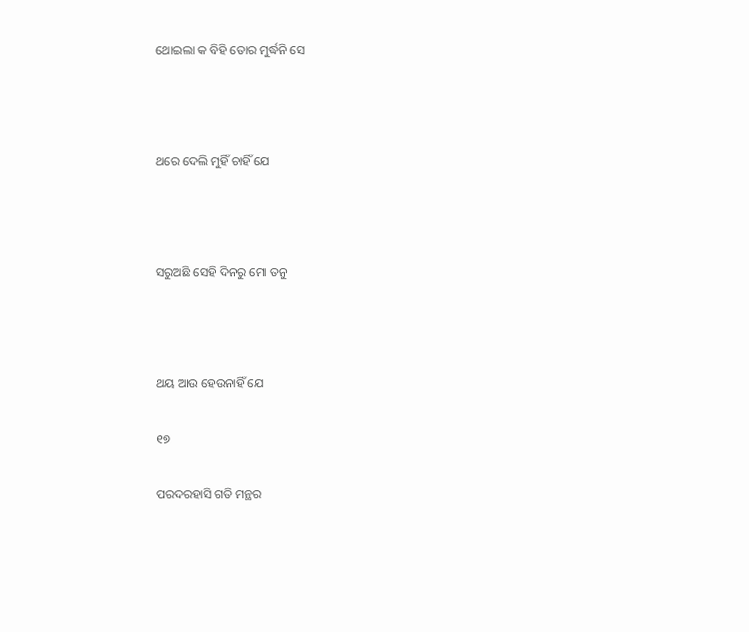ଥୋଇଲା କ ବିହି ତୋର ମୁର୍ଦ୍ଧନି ସେ



ଥରେ ଦେଲି ମୁହିଁ ଚାହିଁ ଯେ



ସରୁଅଛି ସେହି ଦିନରୁ ମୋ ତନୁ



ଥୟ ଆଉ ହେଉନାହିଁ ଯେ

୧୭

ପରଦରହାସି ଗତି ମନ୍ଥର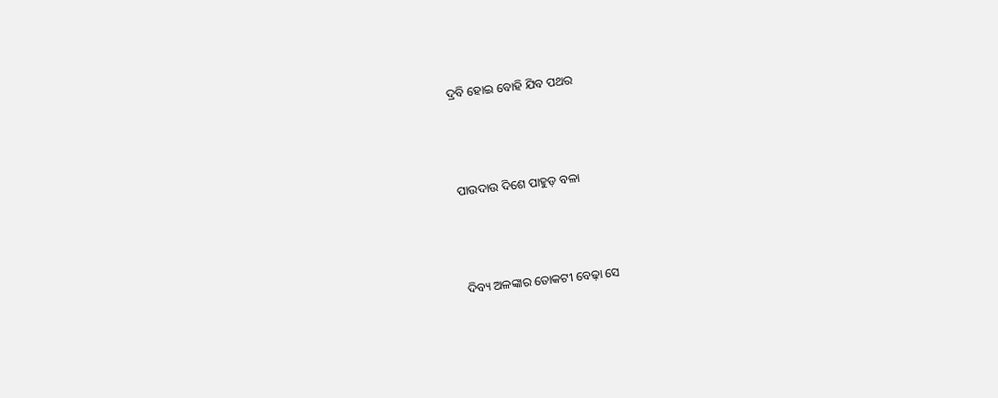ଦ୍ରବି ହୋଇ ବୋହି ଯିବ ପଥର



ପାଉଦାଉ ଦିଶେ ପାହୁଡ଼ ବଳା



ଦିବ୍ୟ ଅଳଙ୍କାର ତୋକଟୀ ବେଢ଼ା ସେ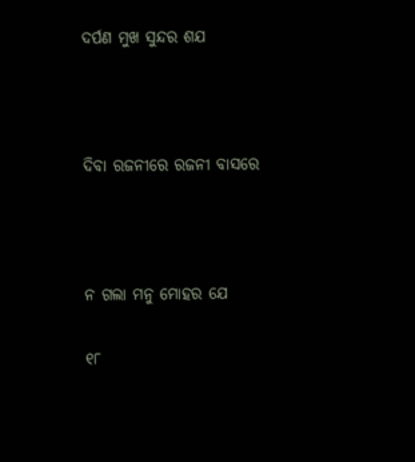ଦର୍ପଣ ମୁଖ ସୁନ୍ଦର ଶଯ



ଦିବା ରଜନୀରେ ରଜନୀ ବାସରେ



ନ ଗଲା ମନୁ ମୋହର ଯେ

୧୮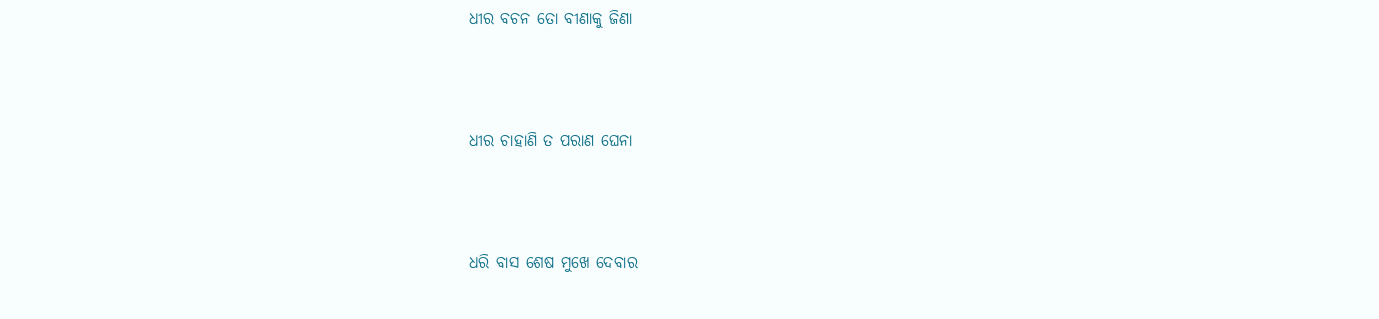ଧୀର ବଚନ ତୋ ବୀଣାକୁ ଜିଣା



ଧୀର ଚାହାଣି ତ ପରାଣ ଘେନା



ଧରି ବାସ ଶେଷ ମୁଖେ ଦେବାର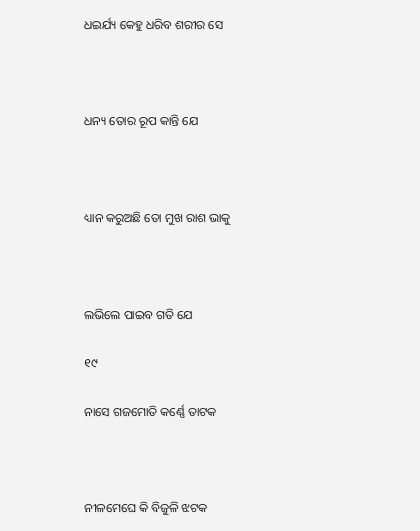ଧଇର୍ଯ୍ୟ କେହୁ ଧରିବ ଶରୀର ସେ



ଧନ୍ୟ ତୋର ରୂପ କାନ୍ତି ଯେ



ଧ୍ୟାନ କରୁଅଛି ତୋ ମୁଖ ରାଶ ଭାକୁ



ଲଭିଲେ ପାଇବ ଗତି ଯେ

୧୯

ନାସେ ଗଜମୋତି କର୍ଣ୍ଣେ ତାଟକ



ନୀଳମେଘେ କି ବିଜୁଳି ଝଟକ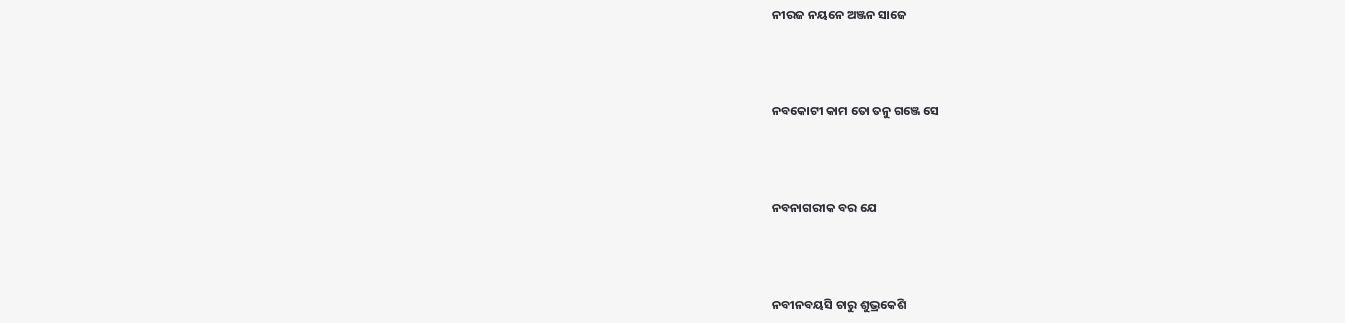ନୀରଜ ନୟନେ ଅଞ୍ଜନ ସାଜେ



ନବକୋଟୀ କାମ ତୋ ତନୁ ଗଞ୍ଜେ ସେ



ନବନାଗରୀକ ବର ଯେ



ନବୀନବୟସି ଚାରୁ ଶୁଭ୍ରକେଶି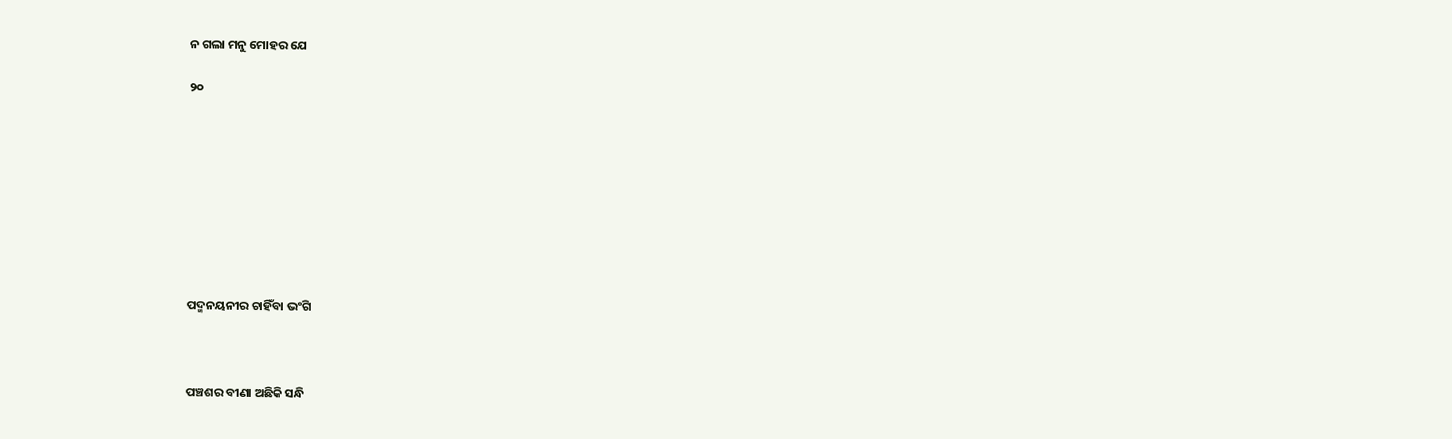ନ ଗଲା ମନୁ ମୋହର ଯେ

୨୦









ପଦ୍ମନୟନୀର ଚାହିଁବା ଭଂଗି



ପଞ୍ଚଶର ବୀଣା ଅଛିକି ସନ୍ଧି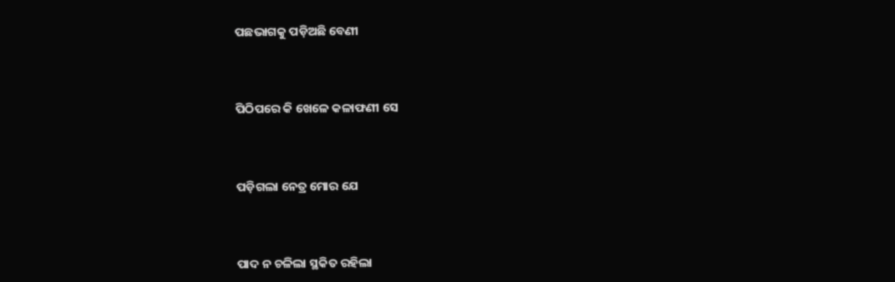ପଛଭାଗକୁ ପଡ଼ିଅଛି ବେଣୀ



ପିଠିପରେ କି ଖେଳେ କଳାଫଣୀ ସେ



ପଡ଼ିଗଲା ନେତ୍ର ମୋର ଯେ



ପାଦ ନ ଚଳିଲା ସ୍ଥକିତ ରହିଲା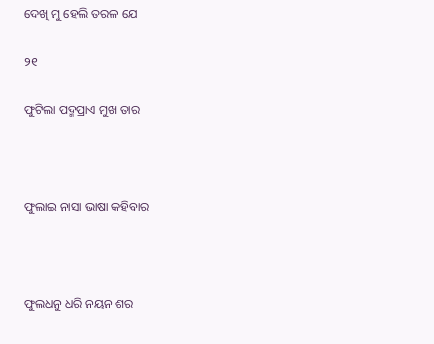ଦେଖି ମୁ ହେଲି ତରଳ ଯେ

୨୧

ଫୁଟିଲା ପଦ୍ମପ୍ରାଏ ମୁଖ ତାର



ଫୁଲାଇ ନାସା ଭାଷା କହିବାର



ଫୁଲଧନୁ ଧରି ନୟନ ଶର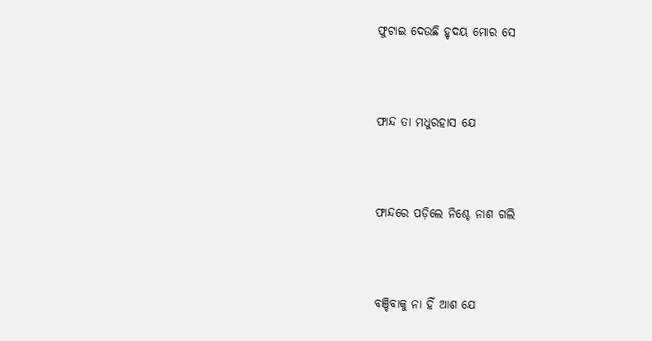ଫୁଟାଇ ଦେଉଛି ହୃଦୟ ମୋର ସେ



ଫାନ୍ଦ ତା ମଧୁରହାସ ଯେ



ଫାନ୍ଦରେ ପଡ଼ିଲେ ନିଶ୍ଚେ ନାଶ ଗଲି



ବଞ୍ଚିବାକୁ ନା ହିଁ ଆଶ ଯେ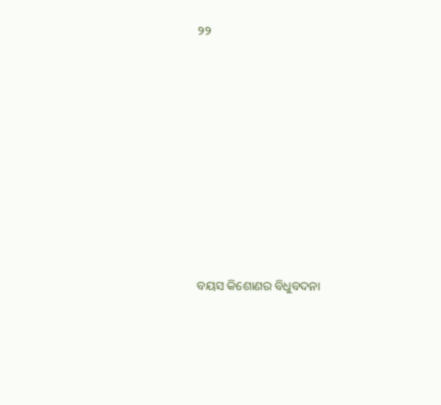୨୨









ବୟସ କିଶୋଣର ବିଧୁବଦନା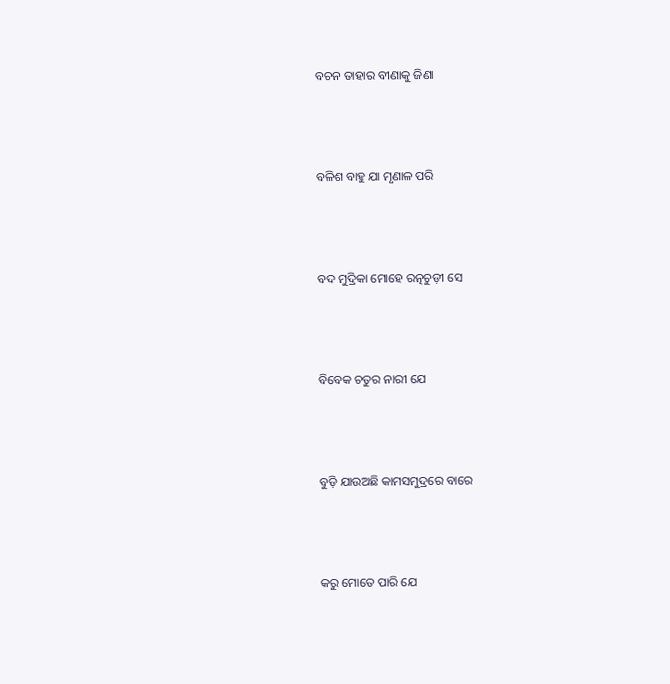ବଚନ ତାହାର ବୀଣାକୁ ଜିଣା



ବଳିଶ ବାହୁ ଯା ମୃଣାଳ ପରି



ବଦ ମୁଦ୍ରିକା ମୋହେ ରତ୍ନଚୁଡ଼ୀ ସେ



ବିବେକ ଚତୁର ନାରୀ ଯେ



ବୁଡ଼ି ଯାଉଅଛି କାମସମୁଦ୍ରରେ ବାରେ



କରୁ ମୋତେ ପାରି ଯେ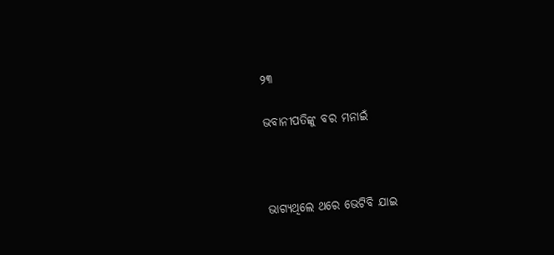୨୩

ଭବାନୀପତିଙ୍କୁ ବର ମନାଇଁ



ଭାଗ୍ୟଥିଲେ ଥରେ ଭେଟିବି ଯାଇ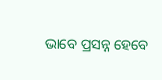ଭାବେ ପ୍ରସନ୍ନ ହେବେ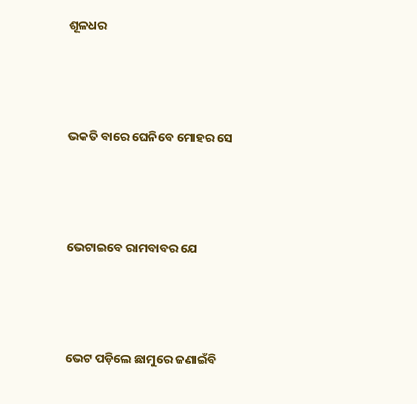ଶୂଳଧର



ଭକତି ବାରେ ଘେନିବେ ମୋହର ସେ



ଭେଟାଇବେ ରାମବାବର ଯେ



ଭେଟ ପଡ଼ିଲେ ଛାମୁରେ ଜଣାଇଁବି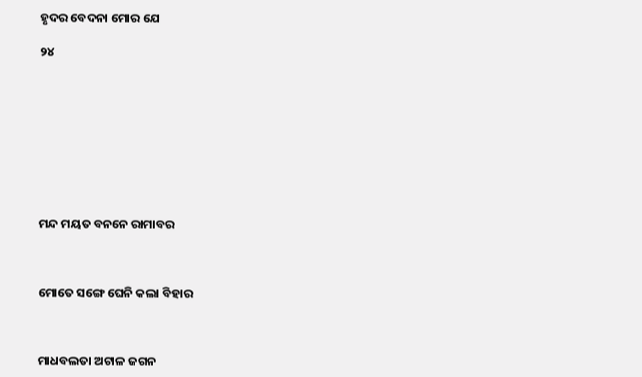ହୃଦର ବେଦନା ମୋର ଯେ

୨୪









ମନ୍ଦ ମୟତ ବନନେ ରାମାବର



ମୋତେ ସଙ୍ଗେ ଘେନି କଲା ବିହାର



ମାଧବଲତା ଅଟାଳ ଜଗନ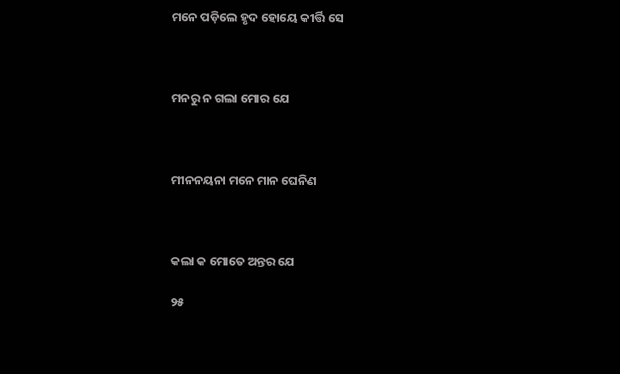ମନେ ପଡ଼ିଲେ ହୃଦ ହୋୟେ କୀର୍ତ୍ତି ସେ



ମନରୁ ନ ଗଲା ମୋର ଯେ



ମୀନନୟନା ମନେ ମାନ ଘେନିଣ



କଲା କ ମୋତେ ଅନ୍ତର ଯେ

୨୫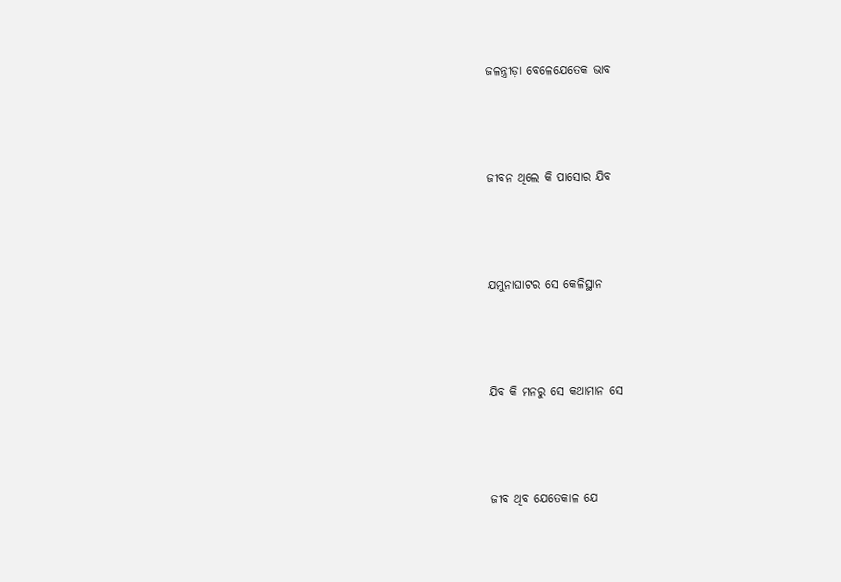ଜଳନ୍ତ୍ରୀଡ଼ା ବେଳେଯେତେକ ଭାବ



ଜୀବନ ଥିଲେ କି ପାସୋର ଯିବ



ଯମୁନାଘାଟର ସେ କେଳିସ୍ଥାନ



ଯିବ କି ମନରୁ ସେ କଥାମାନ ସେ



ଜୀବ ଥିବ ଯେତେକାଳ ଯେ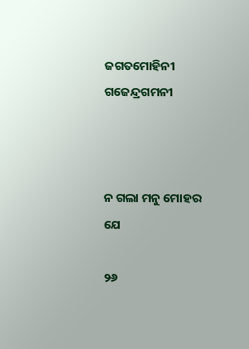ଜଗତମୋହିନୀ ଗଜେନ୍ଦ୍ରଗମନୀ



ନ ଗଲା ମନୁ ମୋହର ଯେ

୨୬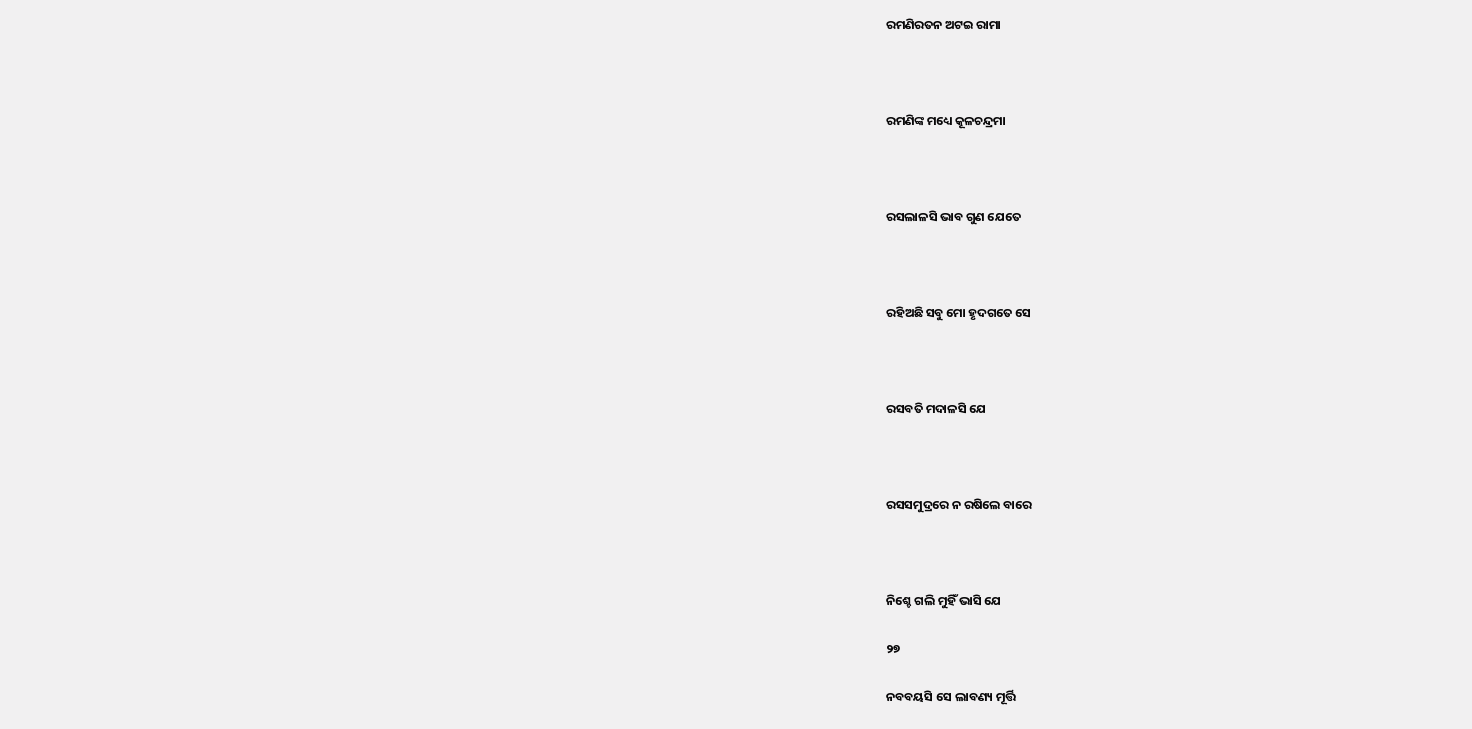ରମଣିରତନ ଅଟଇ ରାମା



ରମଣିଙ୍କ ମଧ୍ୟେ କୂଳଚନ୍ଦ୍ରମା



ରସଲାଳସି ଭାବ ଗୁଣ ଯେତେ



ରହିଅଛି ସବୁ ମୋ ହୃଦଗତେ ସେ



ରସବତି ମଦାଳସି ଯେ



ରସସମୁଦ୍ରରେ ନ ରଷିଲେ ବାରେ



ନିଶ୍ଚେ ଗଲି ମୁହିଁ ଭାସି ଯେ

୨୭

ନବବୟସି ସେ ଲାବଣ୍ୟ ମୂର୍ତ୍ତି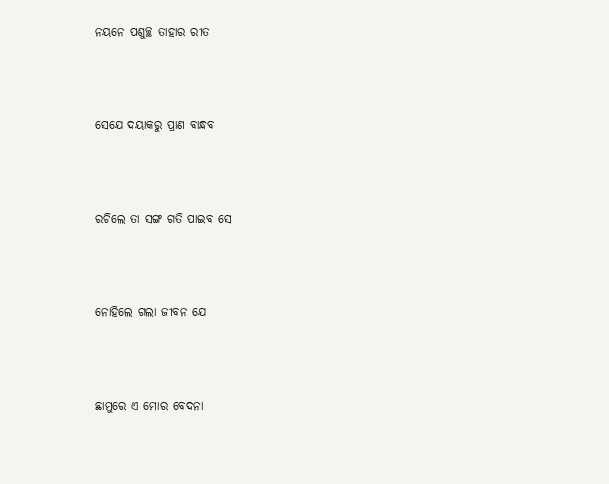ନୟନେ ପଶୁଚ୍ଛ ତାହାର ରୀତ



ସେଯେ ଦୟାକରୁ ପ୍ରାଣ ବାନ୍ଧବ



ରଚିଲେ ତା ସଙ୍ଗ ଗତି ପାଇବ ସେ



ନୋହିଲେ ଗଲା ଜୀବନ ଯେ



ଛାମୁରେ ଏ ମୋର ବେଦନା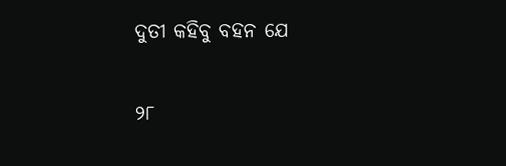ଦୁତୀ କହିବୁ ବହନ ଯେ

୨୮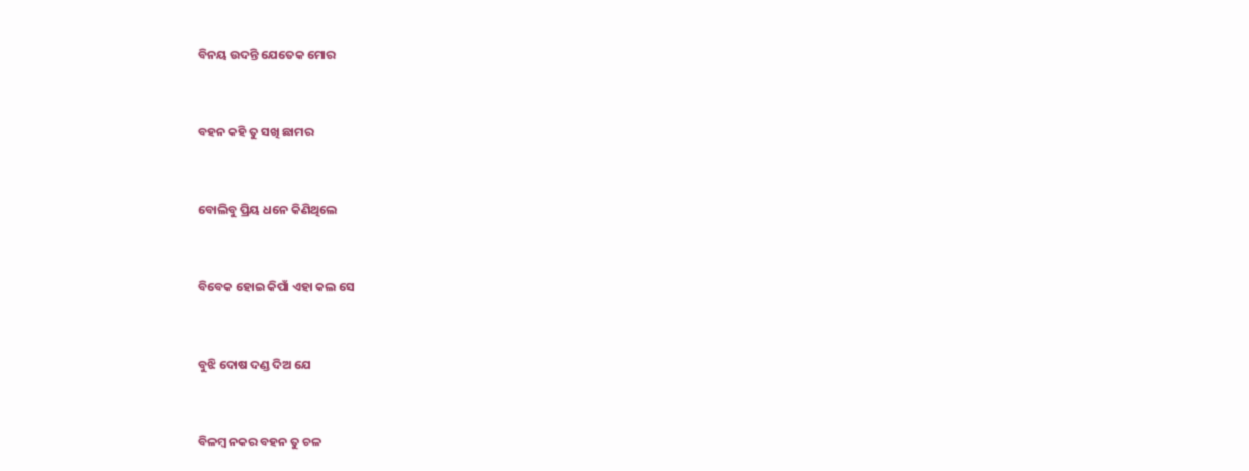ବିନୟ ଉଦନ୍ତି ଯେତେକ ମୋର



ବହନ କହି ତୁ ସଖି ଛାମର



ବୋଲିବୁ ପ୍ରିୟ ଧନେ କିଣିଥିଲେ



ବିବେକ ହୋଇ କିପାଁ ଏହା କଲ ସେ



ବୁଝି ଦୋଷ ଦଣ୍ଡ ଦିଅ ଯେ



ବିଳମ୍ବ ନକର ବହନ ତୁ ଚଳ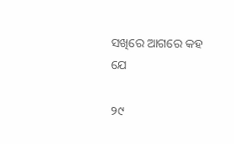ସଖିରେ ଆଗରେ କହ ଯେ

୨୯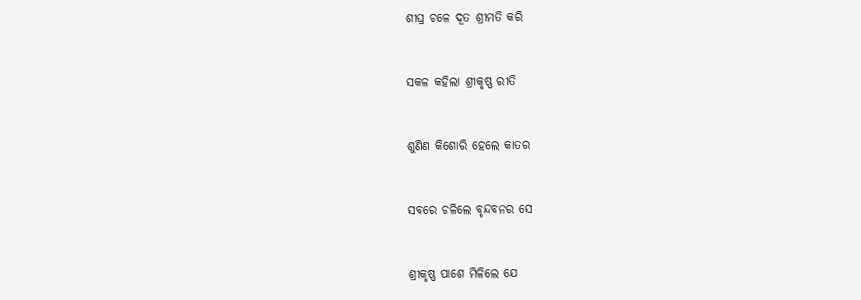ଶୀଘ୍ର ଚଳେ ଦୂତ ଶ୍ରୀମତି କରି



ସକଳ କହିଲା ଶ୍ରୀକୃଷ୍ଣ ରୀତି



ଶୁଣିଣ କିଶୋରି ହେଲେ କାତର



ସବରେ ଚଳିଲେ ବୃନ୍ଦବନର ସେ



ଶ୍ରୀକୃଷ୍ଣ ପାଶେ ମିଳିଲେ ଯେ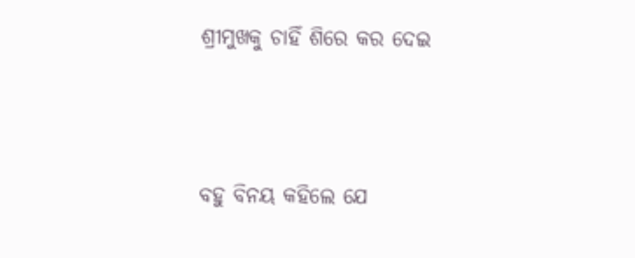ଶ୍ରୀମୁଖକୁ ଚାହିଁ ଶିରେ କର ଦେଇ



ବହୁ ବିନୟ କହିଲେ ଯେ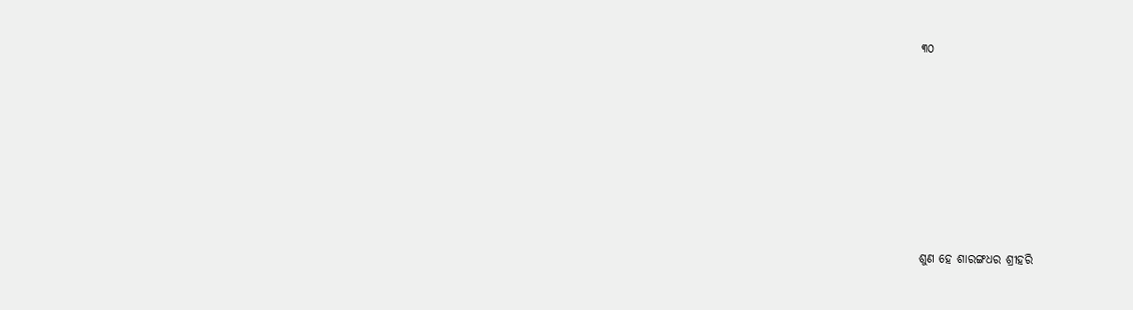୩୦









ଶୁଣ ହେ ଶାରଙ୍ଗଧର ଶ୍ରୀହରି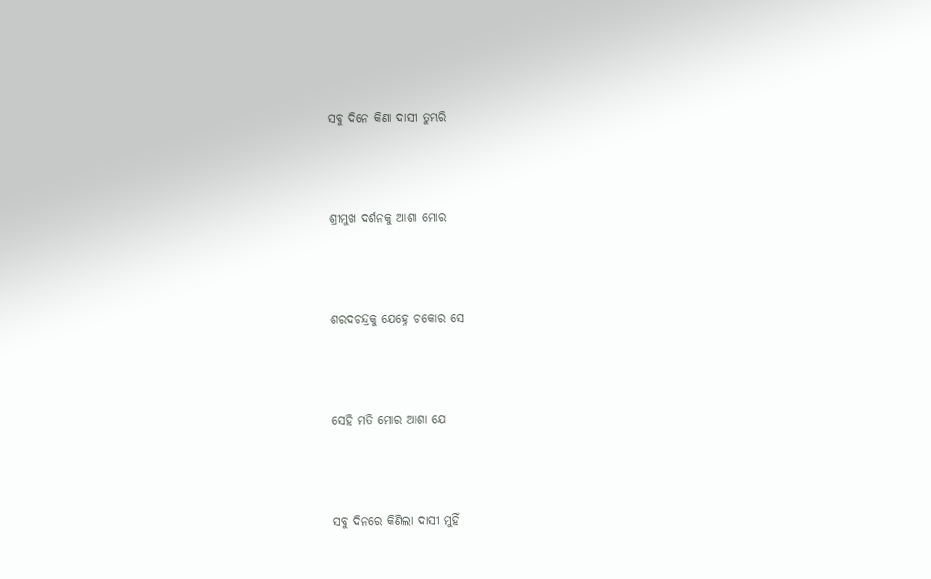ସବୁ ଦିନେ କିଣା ଦାସୀ ତୁମ୍ଭରି



ଶ୍ରୀମୁଖ ଦର୍ଶନକୁ ଆଶା ମୋର



ଶରଦଚନ୍ଦ୍ରକୁ ଯେହ୍ନେ ଚକୋର ସେ



ସେହି ମତି ମୋର ଆଶା ଯେ



ସବୁ ଦିନରେ କିଣିଲା ଦାସୀ ମୁହିଁ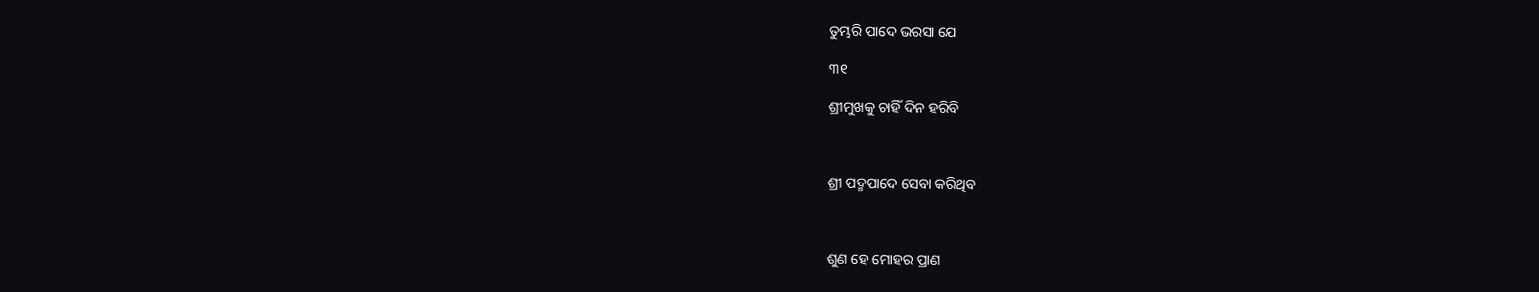ତୁମ୍ଭରି ପାଦେ ଭରସା ଯେ

୩୧

ଶ୍ରୀମୁଖକୁ ଚାହିଁ ଦିନ ହରିବି



ଶ୍ରୀ ପଦ୍ମପାଦେ ସେବା କରିଥିବ



ଶୁଣ ହେ ମୋହର ପ୍ରାଣ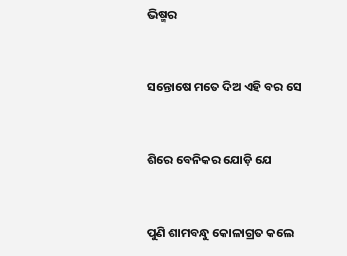ଭିଷ୍ମର



ସନ୍ତୋଷେ ମତେ ଦିଅ ଏହି ବର ସେ



ଶିରେ ବେନିକର ଯୋଡ଼ି ଯେ



ପୁଣି ଶାମବନ୍ଧୁ କୋଳାଗ୍ରତ କଲେ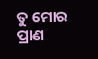ତୁ ମୋର ପ୍ରାଣ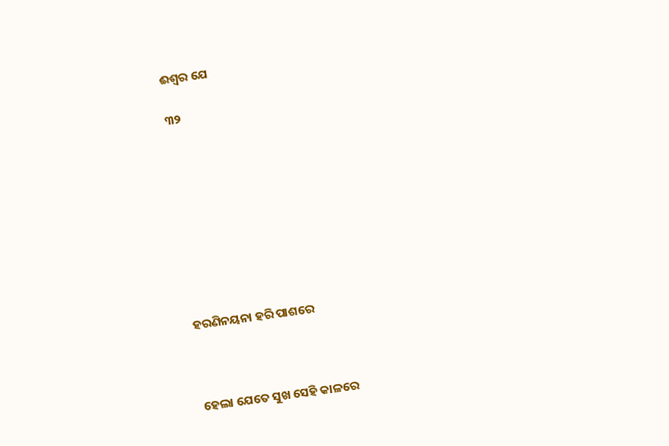ଈଶ୍ୱର ଯେ

୩୨









ହରଣିନୟନା ହରି ପାଶରେ



ହେଲା ଯେତେ ସୁଖ ସେହି କାଳରେ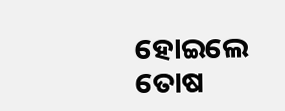ହୋଇଲେ ତୋଷ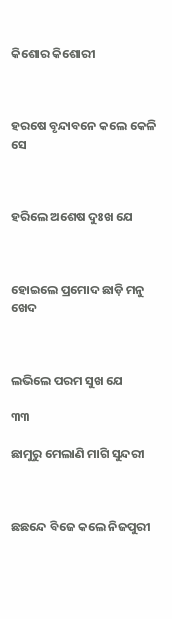କିଶୋର କିଶୋରୀ



ହରଷେ ବୃନ୍ଦାବନେ କଲେ କେଳି ସେ



ହରିଲେ ଅଶେଷ ଦୁଃଖ ଯେ



ହୋଇଲେ ପ୍ରମୋଦ ଛାଡ଼ି ମନୁ ଖେଦ



ଲଭିଲେ ପରମ ସୁଖ ଯେ

୩୩

ଛାମୁରୁ ମେଲାଣି ମାଗି ସୁନ୍ଦରୀ



ଛଛନ୍ଦେ ବିଜେ କଲେ ନିଜପୁରୀ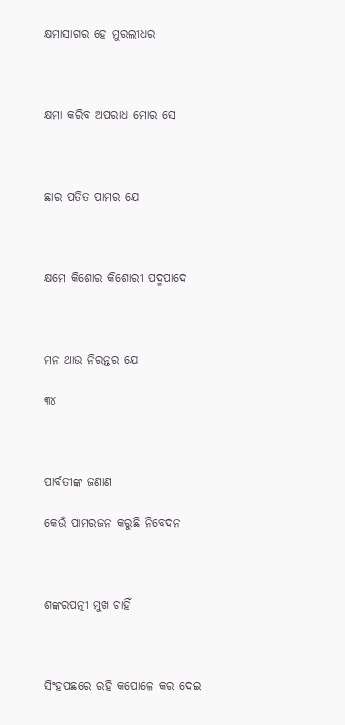କ୍ଷମାସାଗର ହେ ମୁରଲୀଧର



କ୍ଷମା କରିବ ଅପରାଧ ମୋର ସେ



ଛାର ପତିତ ପାମର ଯେ



କ୍ଷମେ କିଶୋର କିଶୋରୀ ପଦ୍ମପାଦେ



ମନ ଥାଉ ନିରନ୍ତର ଯେ

୩୪



ପାର୍ବତୀଙ୍କ ଜଣାଣ

କେଉଁ ପାମରଜନ କରୁଛି ନିବେଦନ



ଶଙ୍କରପତ୍ନୀ ମୁଖ ଚାହିଁ



ସିଂହପଛରେ ରହି କପୋଳେ କର ଦେଇ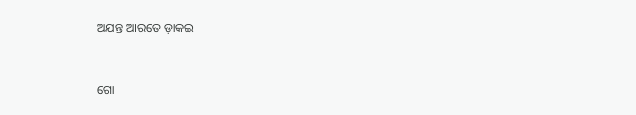ଅଯନ୍ତ ଆରତେ ଡ଼ାକଇ



ଗୋ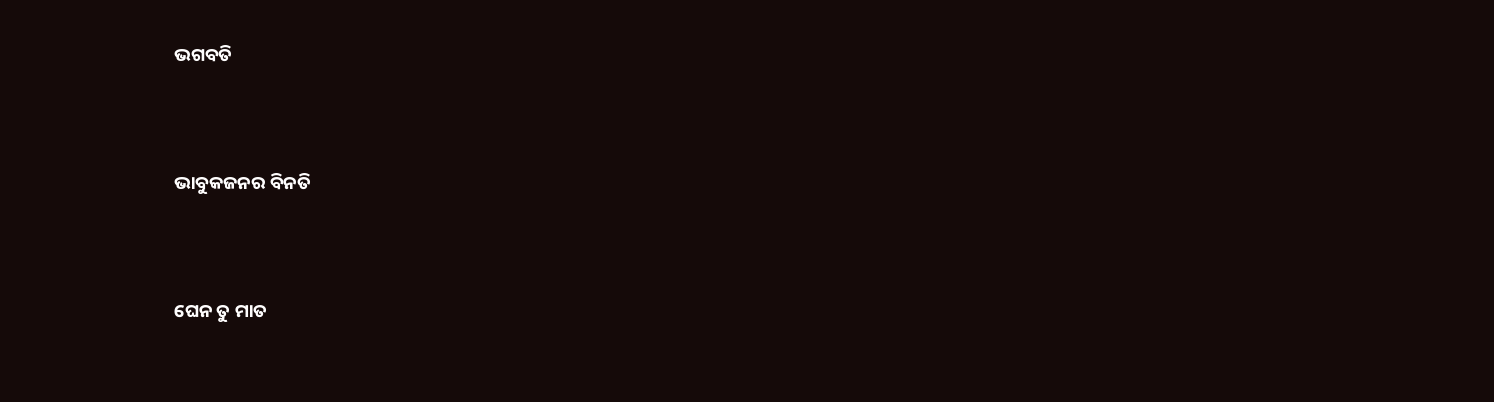ଭଗବତି



ଭାବୁକଜନର ବିନତି



ଘେନ ତୁ ମାତ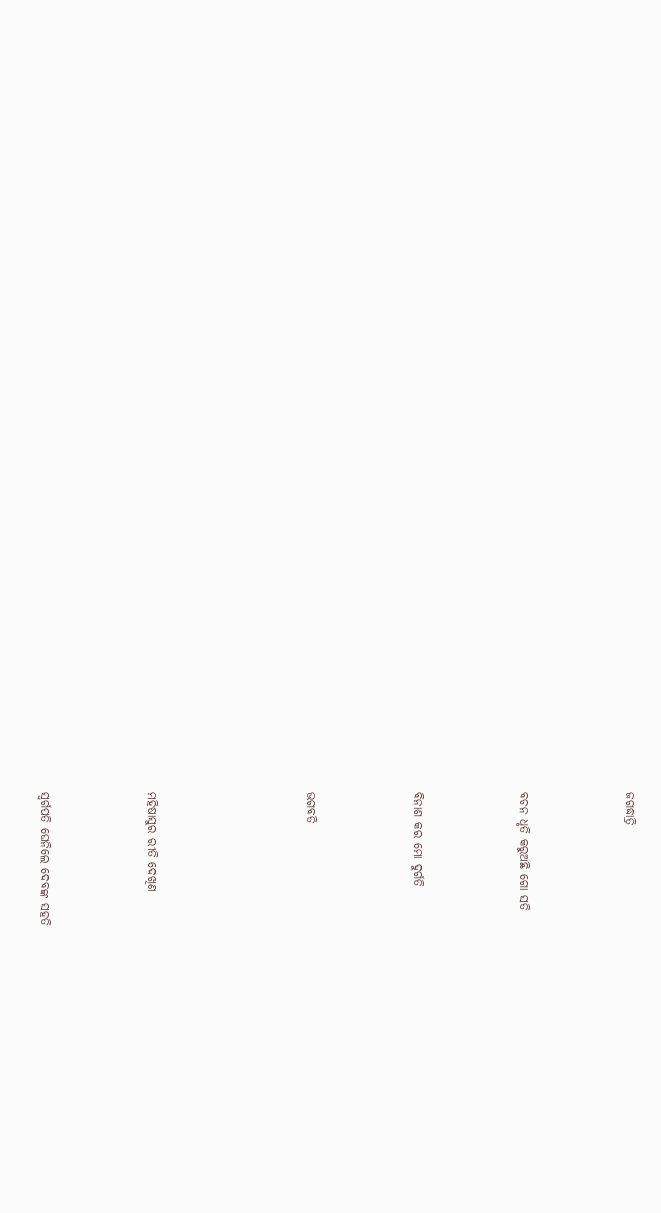ଜଗଦ୍ଧାତ୍ରି



ବଚନ ଧୃତି କରୁଅଛି ଗୋ ସତି



ବିନାଶ କର ମୋ ଦୁର୍ଗତି



ଭଗବତି





ମହିଷାସୁର ରୀତି ଦେଖିଣ



ସ୍ୱର୍ଗପତି ଘେନିଲେ ଦେବଙ୍କ ସହତି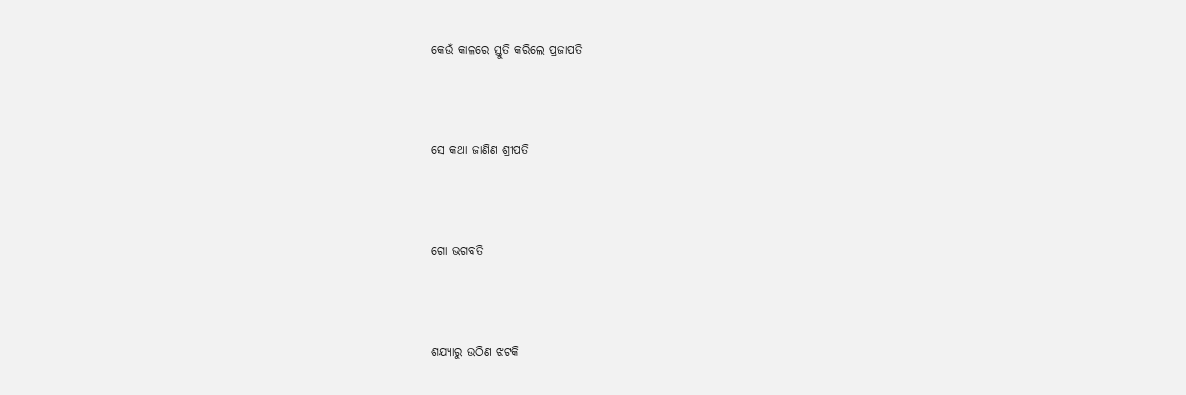କେଉଁ କାଳରେ ସ୍ତୁତି କରିଲେ ପ୍ରଜାପତି



ସେ କଥା ଜାଣିଣ ଶ୍ରୀପତି



ଗୋ ଭଗବତି



ଶଯ୍ୟାରୁ ଉଠିଣ ଝଟକି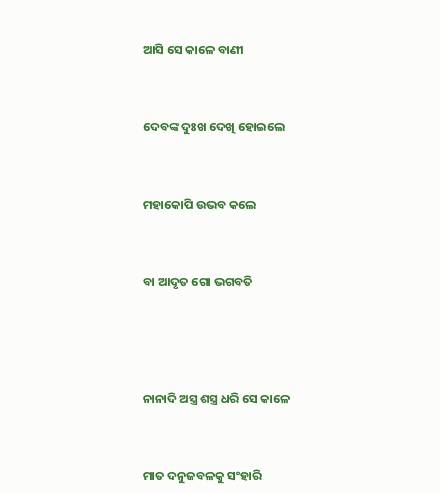ଆସି ସେ କାଳେ ବାଣୀ



ଦେବଙ୍କ ଦୁଃଖ ଦେଖି ହୋଇଲେ



ମହାକୋପି ଉଭବ କଲେ



ବା ଆଦୃତ ଗୋ ଭଗବତି





ନାନାଦି ଅସ୍ତ୍ର ଶସ୍ତ୍ର ଧରି ସେ କାଳେ



ମାତ ଦନୁଜବଳକୁ ସଂହାରି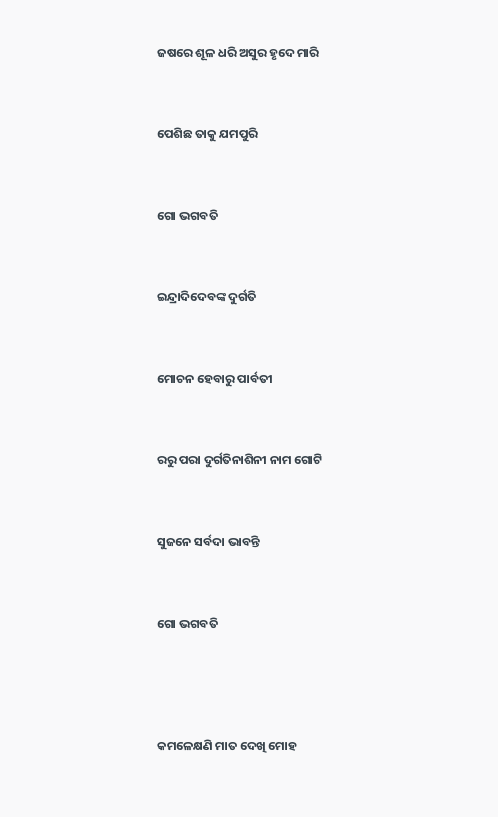ଜଷରେ ଶୂଳ ଧରି ଅସୁର ହୃଦେ ମାରି



ପେଶିଛ ତାକୁ ଯମପୁରି



ଗୋ ଭଗବତି



ଇନ୍ଦ୍ରାଦିଦେବଙ୍କ ଦୁର୍ଗତି



ମୋଚନ ହେବାରୁ ପାର୍ବତୀ



ରରୁ ପରା ଦୁର୍ଗତିନାଶିନୀ ନାମ ଗୋଟି



ସୁଜନେ ସର୍ବଦା ଭାବନ୍ତି



ଗୋ ଭଗବତି





କମଳେକ୍ଷଣି ମାତ ଦେଖି ମୋହ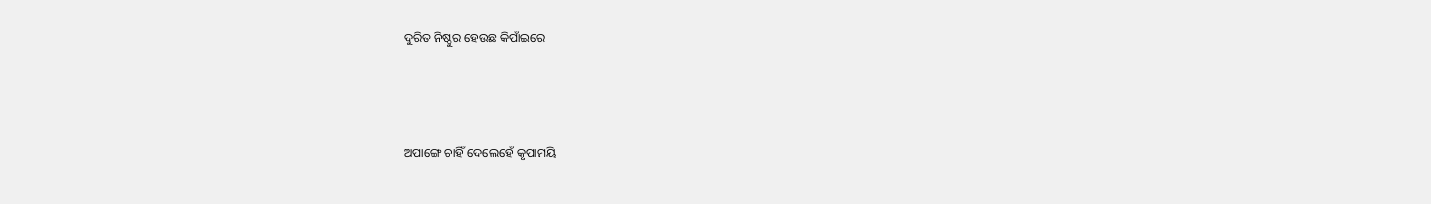ଦୁରିତ ନିଷ୍ଠୁର ହେଉଛ କିପାଁଇରେ



ଅପାଙ୍ଗେ ଚାହିଁ ଦେଲେହେଁ କୃପାମୟି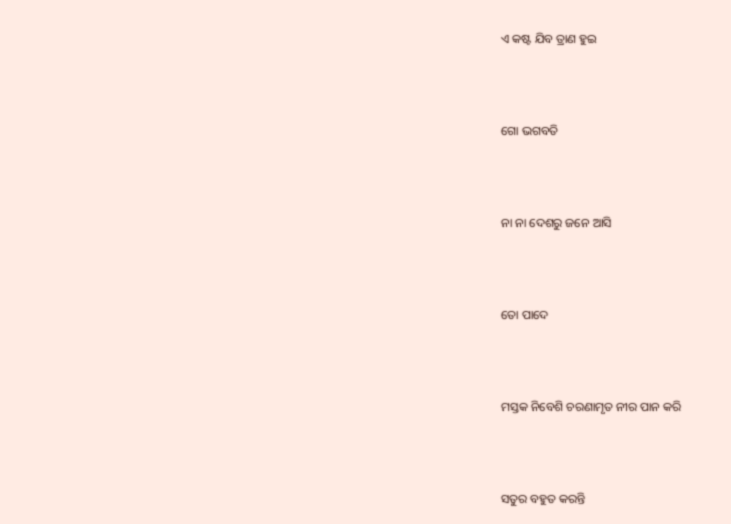ଏ କଷ୍ଟ ଯିବ ତ୍ରାଣ ହୁଇ



ଗୋ ଭଗବତି



ନା ନା ଦେଶରୁ ଜନେ ଆସି



ତୋ ପାଦେ



ମସ୍ତକ ନିବେଶି ଚରଣାମୃତ ନୀର ପାନ କରି



ସତୁର ବହୁତ କରନ୍ତି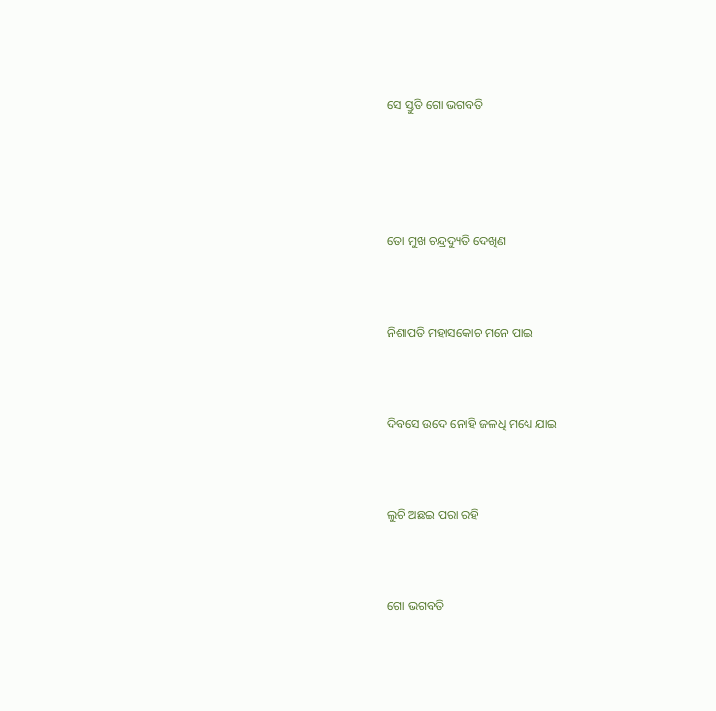ସେ ସ୍ତୁତି ଗୋ ଭଗବତି





ତୋ ମୁଖ ଚନ୍ଦ୍ରଦ୍ୟୁତି ଦେଖିଣ



ନିଶାପତି ମହାସକୋଚ ମନେ ପାଇ



ଦିବସେ ଉଦେ ନୋହି ଜଳଧି ମଧ୍ୟେ ଯାଇ



ଲୁଚି ଅଛଇ ପରା ରହି



ଗୋ ଭଗବତି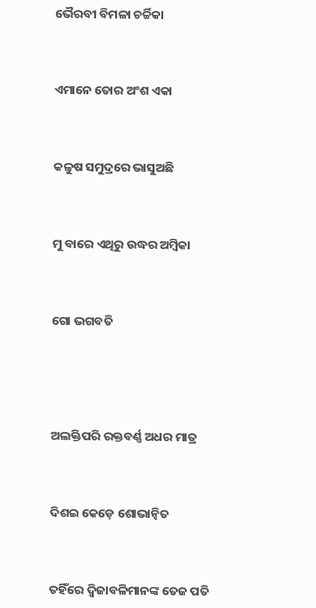ଭୈରବୀ ବିମଳା ଚର୍ଚ୍ଚିକା



ଏମାନେ ତୋର ଅଂଶ ଏକା



କଳୁଷ ସମୁଦ୍ରରେ ଭାସୁଅଛି



ମୁ ବାରେ ଏଥିରୁ ଉଦ୍ଧର ଅମ୍ବିକା



ଗୋ ଭଗବତି





ଅଲକ୍ତିପରି ରକ୍ତବର୍ଣ୍ଣ ଅଧର ମାତ୍ର



ଦିଶଇ କେଡ଼େ ଶୋଭାନ୍ୱିତ



ତହିଁରେ ଦ୍ୱିଜାବଳିମାନଙ୍କ ତେଜ ପତି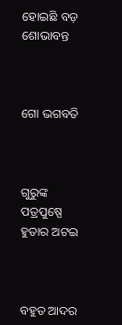ହୋଇଛି ବଡ଼ ଶୋଭାବନ୍ତ



ଗୋ ଭଗବତି



ଗୁରୁଙ୍କ ପତ୍ରପୁଷ୍ପେ ହୁତାର ଅଟଇ



ବହୁତ ଆଦର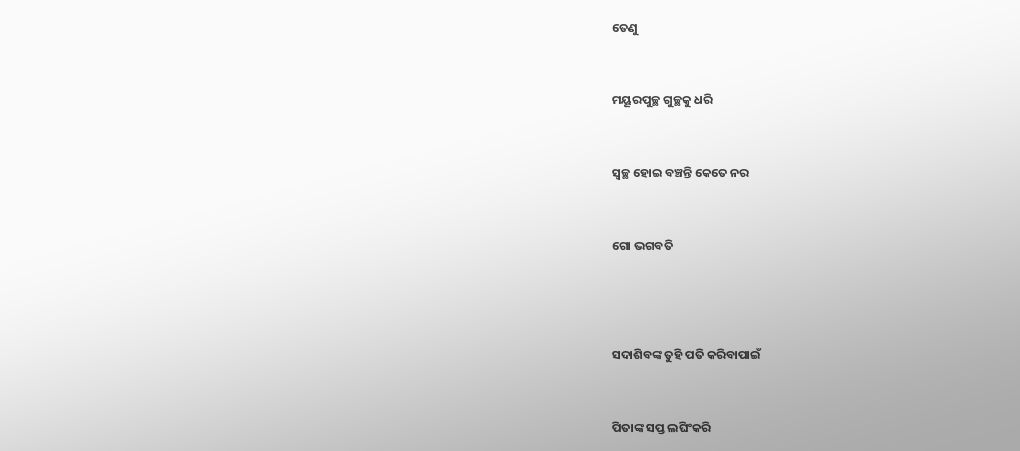ତେଣୁ



ମୟୂରପୁଚ୍ଛ ଗୁଚ୍ଛକୁ ଧରି



ସ୍ୱଚ୍ଛ ହୋଇ ବଞ୍ଚନ୍ତି କେତେ ନର



ଗୋ ଭଗବତି





ସଦାଶିବଙ୍କ ତୁହି ପତି କରିବାପାଇଁ



ପିତାଙ୍କ ସପ୍ତ ଲଘିଂକରି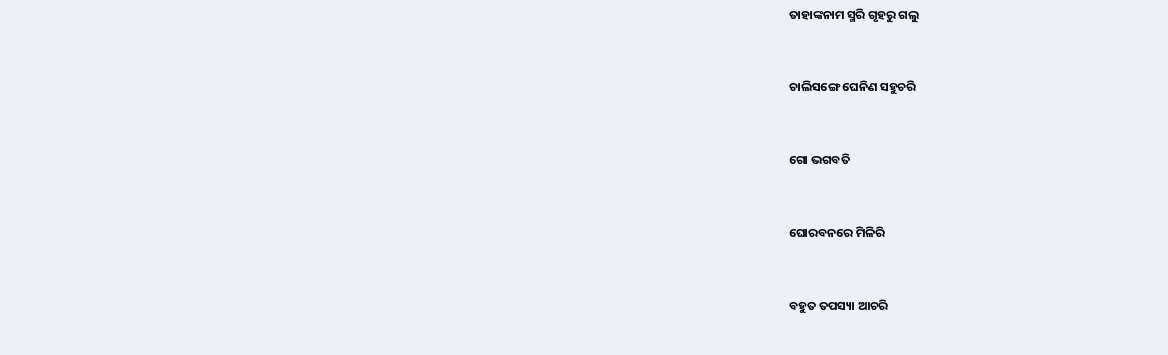ତାହାଙ୍କନାମ ସ୍ମରି ଗୃହରୁ ଗଲୁ



ଚାଲିସଙ୍ଗେ ଘେନିଣ ସହୁଚରି



ଗୋ ଭଗବତି



ଘୋରବନରେ ମିଳିରି



ବହୁତ ତପସ୍ୟା ଆଚରି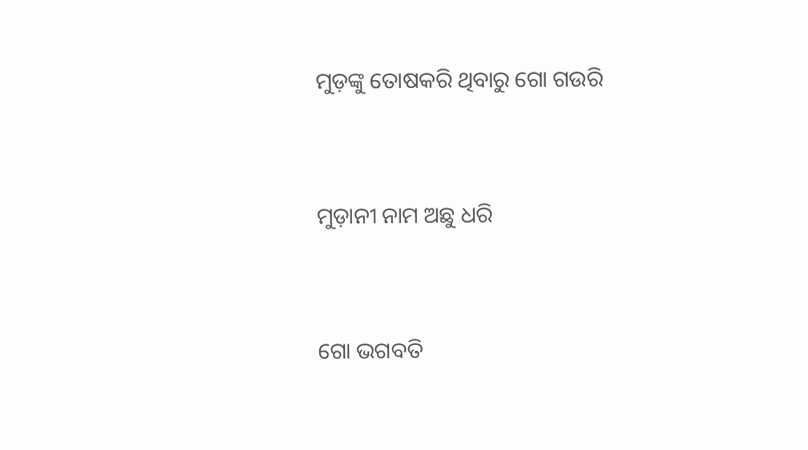ମୁଡ଼ଙ୍କୁ ତୋଷକରି ଥିବାରୁ ଗୋ ଗଉରି



ମୁଡ଼ାନୀ ନାମ ଅଛୁ ଧରି



ଗୋ ଭଗବତି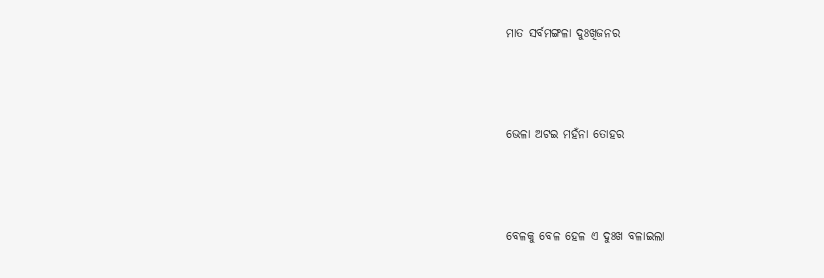ମାତ ସର୍ବମଙ୍ଗଳା ଦୁଃଖିଜନର



ଭେଳା ଅଟଇ ମହଁନା ତୋହର



ବେଳକୁ ବେଳ ହେଳ ଏ ଦୁଃଖ ବଳାଇଲା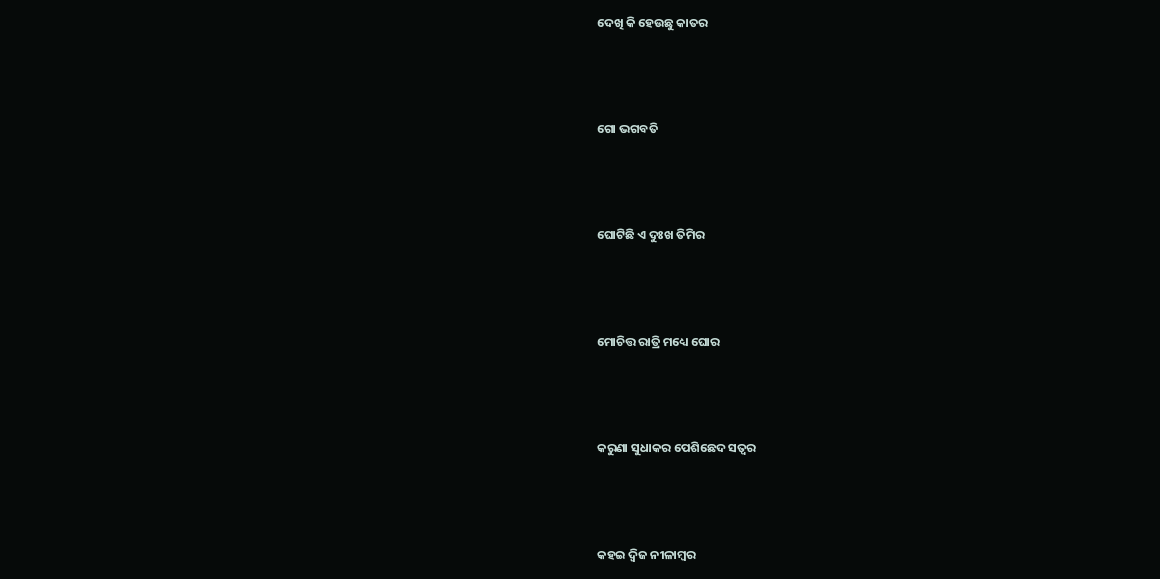ଦେଖି କି ହେଉଛୁ କାତର



ଗୋ ଭଗବତି



ଘୋଟିଛି ଏ ଦୁଃଖ ତିମିର



ମୋଚିତ୍ତ ରାତ୍ରି ମଧ୍ୟେ ଘୋର



କରୁଣା ସୁଧାକର ପେଶିଛେଦ ସତ୍ୱର



କହଇ ଦ୍ୱିଜ ନୀଳାମ୍ବର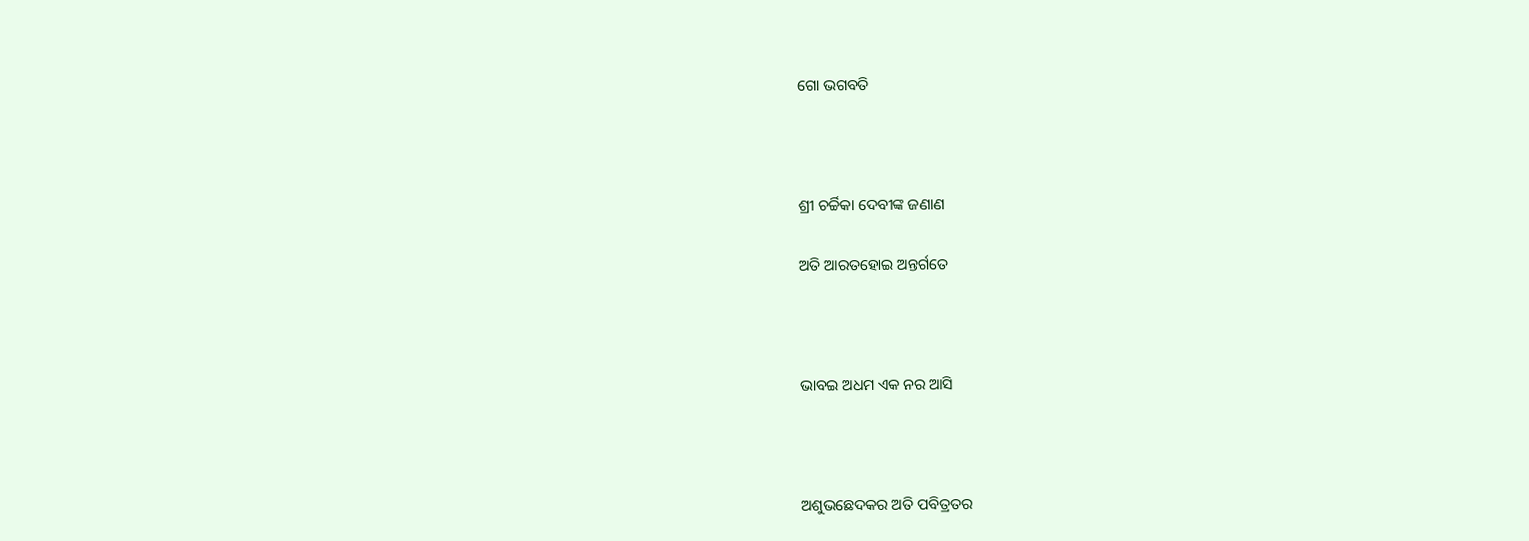ଗୋ ଭଗବତି



ଶ୍ରୀ ଚର୍ଚ୍ଚିକା ଦେବୀଙ୍କ ଜଣାଣ

ଅତି ଆରତହୋଇ ଅନ୍ତର୍ଗତେ



ଭାବଇ ଅଧମ ଏକ ନର ଆସି



ଅଶୁଭଛେଦକର ଅତି ପବିତ୍ରତର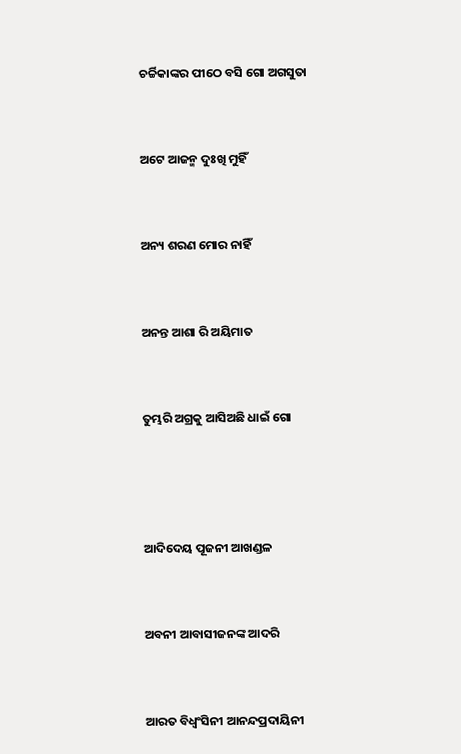ଚର୍ଚ୍ଚିକାଙ୍କର ପୀଠେ ବସି ଗୋ ଅଗସୁତା



ଅଟେ ଆଜନ୍ମ ଦୁଃଖି ମୁହିଁ



ଅନ୍ୟ ଶରଣ ମୋର ନାହିଁ



ଅନନ୍ତ ଆଶା ରି ଅୟିମାତ



ତୁମ୍ଭରି ଅଗ୍ରକୁ ଆସିଅଛି ଧାଇଁ ଗୋ





ଆଦିଦେୟ ପୂଜନୀ ଆଖଣ୍ଡଳ



ଅବନୀ ଆବାସୀଜନଙ୍କ ଆଦରି



ଆରତ ବିଧ୍ୱଂସିନୀ ଆନନ୍ଦପ୍ରଦାୟିନୀ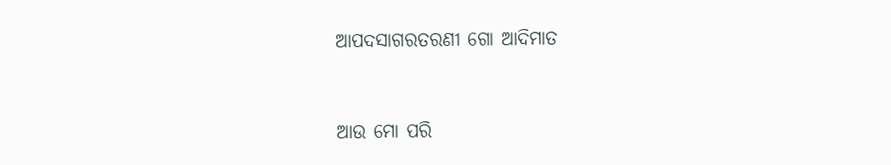ଆପଦସାଗରତରଣୀ ଗୋ ଆଦିମାତ



ଆଉ ମୋ ପରି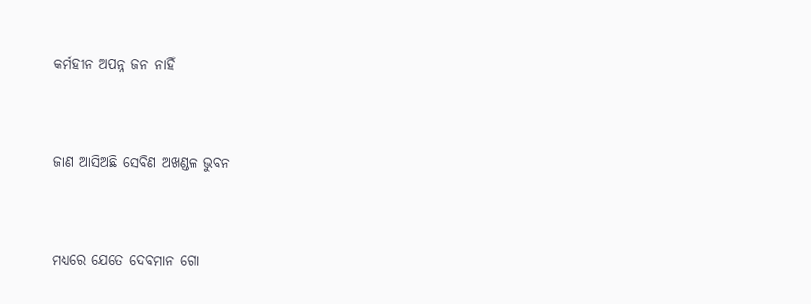କର୍ମହୀନ ଅପନ୍ନ ଜନ ନାହିଁ



ଜାଣ ଆସିଅଛି ସେବିଣ ଅଖଣ୍ଡଳ ଭୁବନ



ମଧ୍ୟରେ ଯେତେ ଦେବମାନ ଗୋ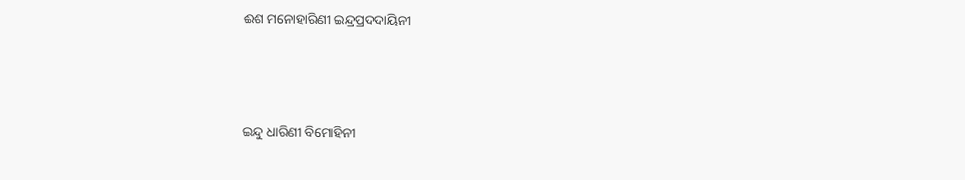ଈଶ ମନୋହାରିଣୀ ଇନ୍ଦ୍ରପ୍ରଦଦାୟିନୀ



ଇନ୍ଦୁ ଧାରିଣୀ ବିମୋହିନୀ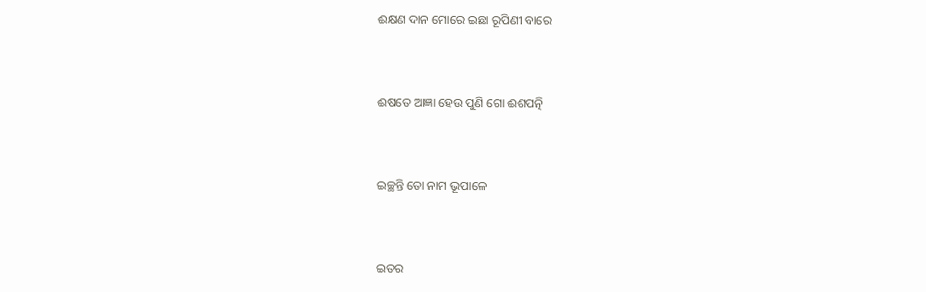ଈକ୍ଷଣ ଦାନ ମୋରେ ଇଛା ରୂପିଣୀ ବାରେ



ଈଷତେ ଆଜ୍ଞା ହେଉ ପୁଣି ଗୋ ଈଶପତ୍ନି



ଇଚ୍ଛନ୍ତି ତୋ ନାମ ଭୂପାଳେ



ଇତର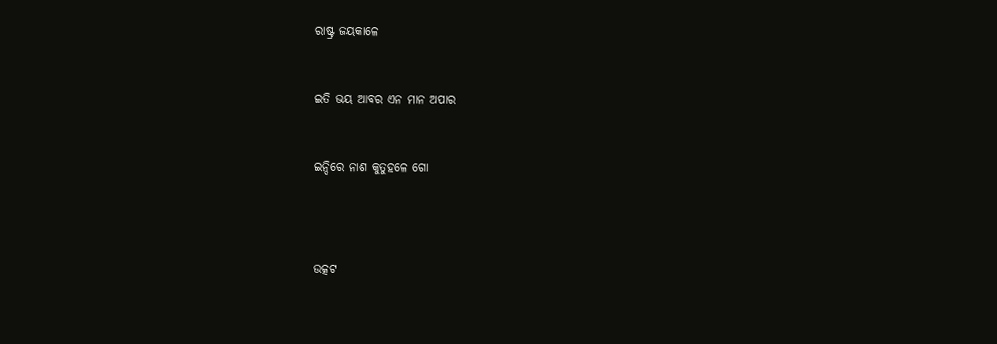ରାଷ୍ଟ୍ର ଜୟକାଳେ



ଇତି ଭୟ ଆବର ଏନ ମାନ ଅପାର



ଇନ୍ଦିରେ ନାଶ କୁତୁହଳେ ଗୋ





ଉତ୍କଟ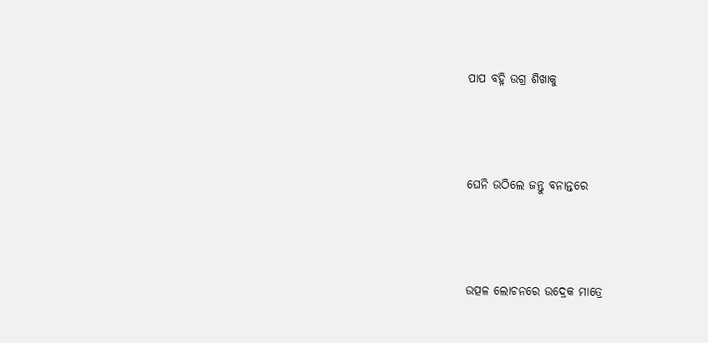ପାପ ବହ୍ନି ଉଗ୍ର ଶିଖାକୁ



ଘେନି ଉଠିଲେ ଜନ୍ତୁ ବନାନ୍ତରେ



ଉତ୍ପଳ ଲୋଚନରେ ଉଦ୍ରେକ ମାତ୍ରେ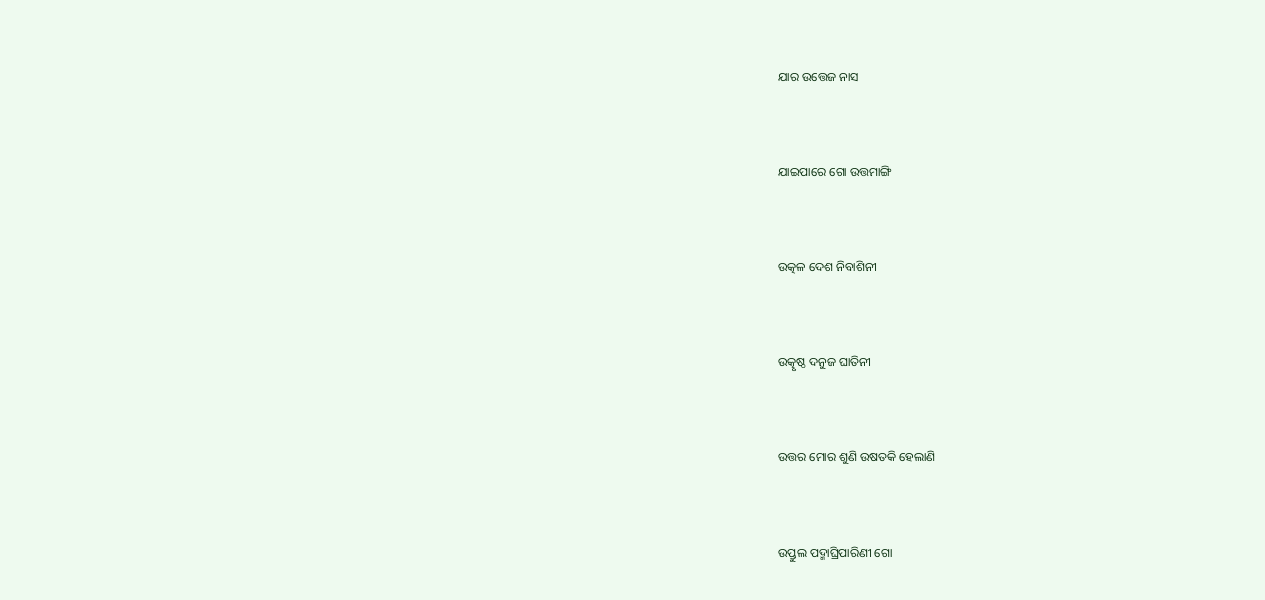ଯାର ଉତ୍ତେଜ ନାସ



ଯାଇପାରେ ଗୋ ଉତ୍ତମାଙ୍ଗି



ଉତ୍କଳ ଦେଶ ନିବାଶିନୀ



ଉତ୍କୃଷ୍ଠ ଦନୁଜ ଘାତିନୀ



ଉତ୍ତର ମୋର ଶୁଣି ଉଷତକି ହେଲାଣି



ଉପ୍ତୁଲ ପଦ୍ମାଘ୍ରିପାରିଣୀ ଗୋ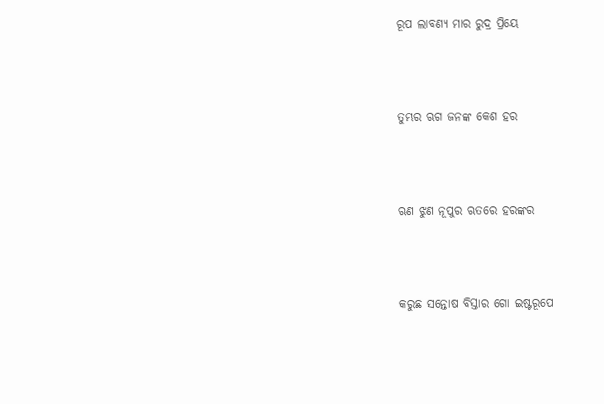ରୂପ ଲାବଣ୍ୟ ମାର ରୁଦ୍ର ପ୍ରିୟେ



ତୁମ୍ଭର ଋଗ ଜନଙ୍କ କେଶ ହର



ଋଣ ଝୁଣ ନୂପୁର ଋତରେ ହରଙ୍କର



କରୁଛ ସନ୍ତୋଷ ବିସ୍ତାର ଗୋ ଇଷ୍ଟରୂପେ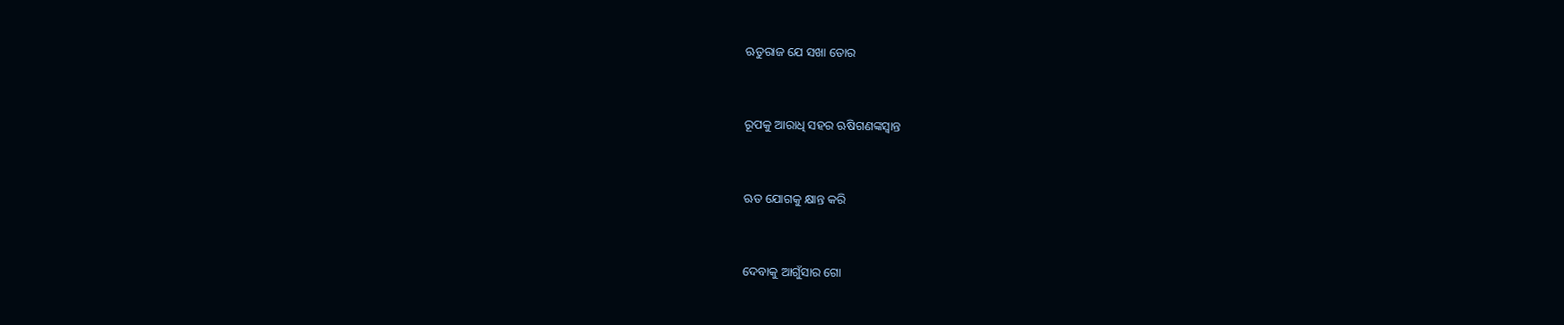ଋତୁରାଜ ଯେ ସଖା ତୋର



ରୂପକୁ ଆରାଧି ସହର ଋଷିଗଣଙ୍କସ୍ୱାନ୍ତ



ଋତ ଯୋଗକୁ କ୍ଷାନ୍ତ କରି



ଦେବାକୁ ଆଗୁଁସାର ଗୋ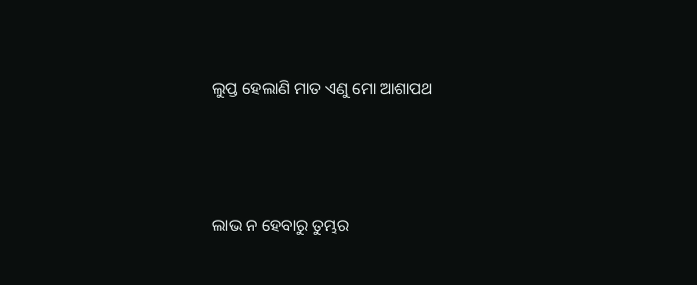ଲୁପ୍ତ ହେଲାଣି ମାତ ଏଣୁ ମୋ ଆଶାପଥ



ଲାଭ ନ ହେବାରୁ ତୁମ୍ଭର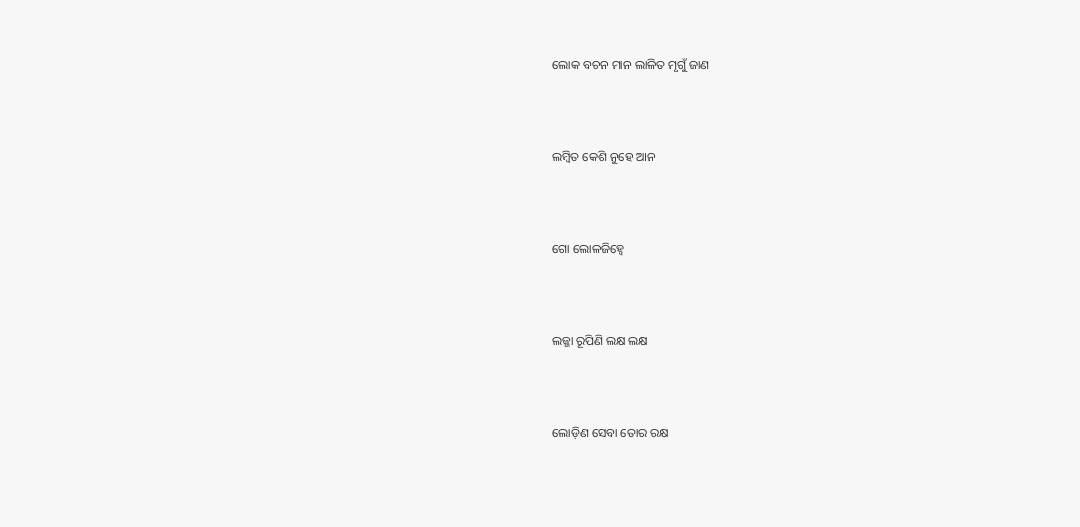ଲୋକ ବଚନ ମାନ ଲାଳିତ ମୃଗୁଁ ଜାଣ



ଲମ୍ବିତ କେଶି ନୁହେ ଆନ



ଗୋ ଲୋଳଜିହ୍ୱେ



ଲଜ୍ଜା ରୂପିଣି ଲକ୍ଷ ଲକ୍ଷ



ଲୋଡ଼ିଣ ସେବା ତୋର ରକ୍ଷ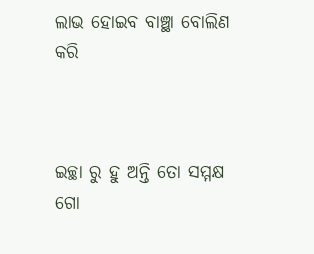ଲାଭ ହୋଇବ ବାଞ୍ଛା ବୋଲିଣ କରି



ଇଚ୍ଛା ରୁ ହୁ ଅନ୍ତି ତୋ ସମ୍ମକ୍ଷ ଗୋ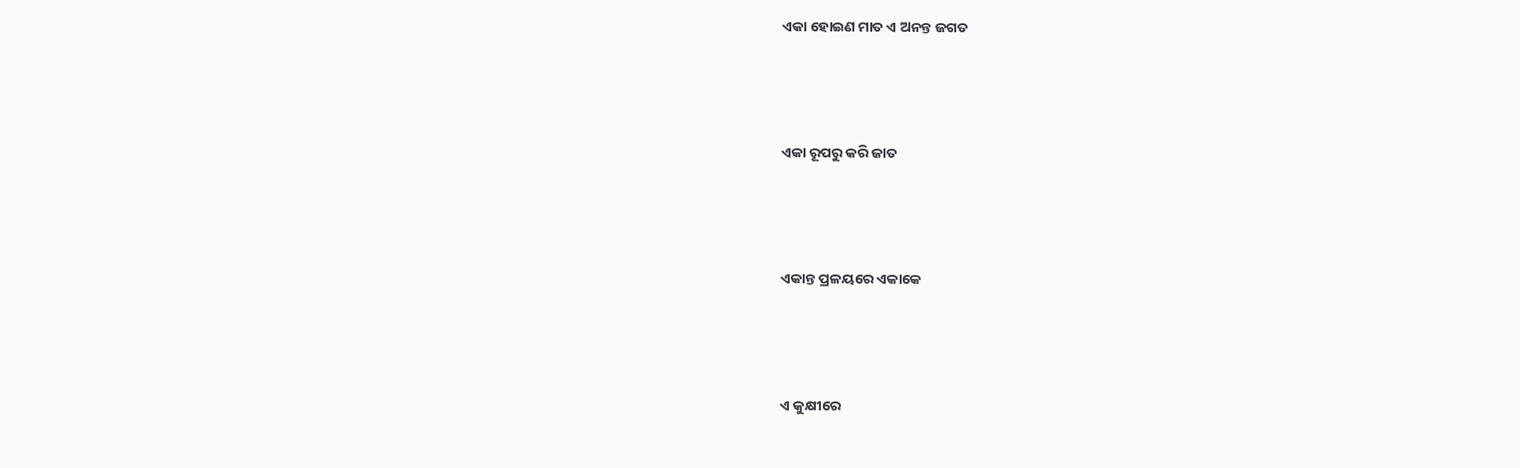ଏକା ହୋଇଣ ମାତ ଏ ଅନନ୍ତ ଜଗତ



ଏକା ରୂପରୁ କରି ଜାତ



ଏକାନ୍ତ ପ୍ରଳୟରେ ଏକାକେ



ଏ କୁକ୍ଷୀରେ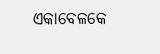ଏକାବେଳକେ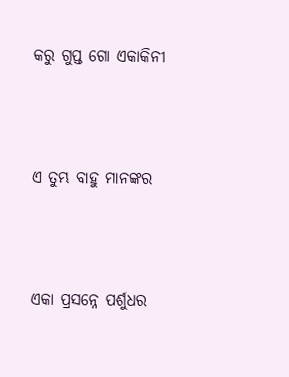କରୁ ଗୁପ୍ତ ଗୋ ଏକାକିନୀ



ଏ ତୁମ୍ଭ ବାହୁ ମାନଙ୍କର



ଏକା ପ୍ରସନ୍ନେ ପର୍ଶୁଧର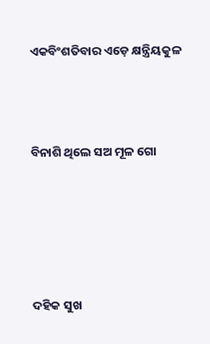ଏକବିଂଶତିବାର ଏଡ଼େ କ୍ଷନ୍ତ୍ରିୟକୁଳ



ବିନାଶି ଥିଲେ ସଅ ମୂଳ ଗୋ





ଦହିକ ସୁଖ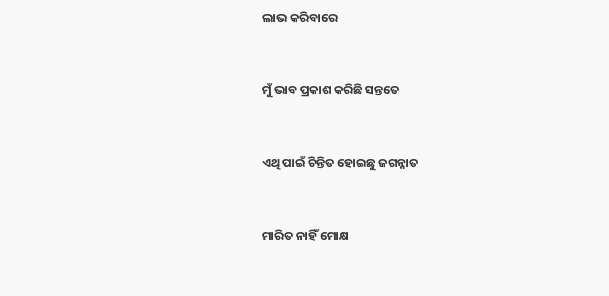ଲାଭ କରିବାରେ



ମୁଁ ଭାବ ପ୍ରକାଶ କରିଛି ସନ୍ତତେ



ଏଥି ପାଇଁ ଚିନ୍ତିତ ହୋଇଛୁ ଜଗନ୍ନାତ



ମାରିତ ନାହିଁ ମୋକ୍ଷ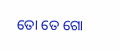ତୋ ତେ ଗୋ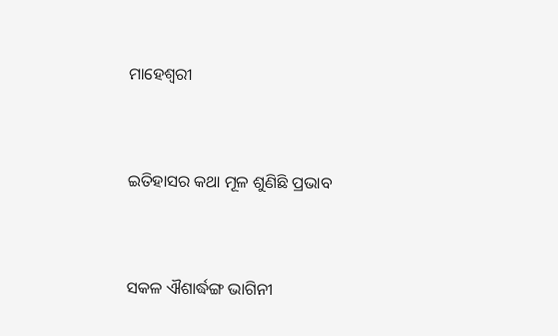ମାହେଶ୍ୱରୀ



ଇତିହାସର କଥା ମୂଳ ଶୁଣିଛି ପ୍ରଭାବ



ସକଳ ଐଶାର୍ଦ୍ଧଙ୍ଗ ଭାଗିନୀ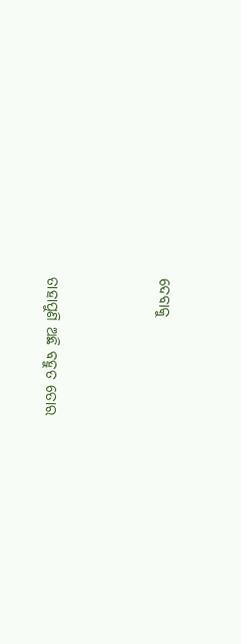ଦେବାକୁ



ତାହାପୁଣି ଅଛି ବହୁତ ତୋର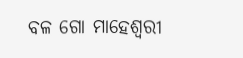ବଳ ଗୋ ମାହେଶ୍ୱରୀ